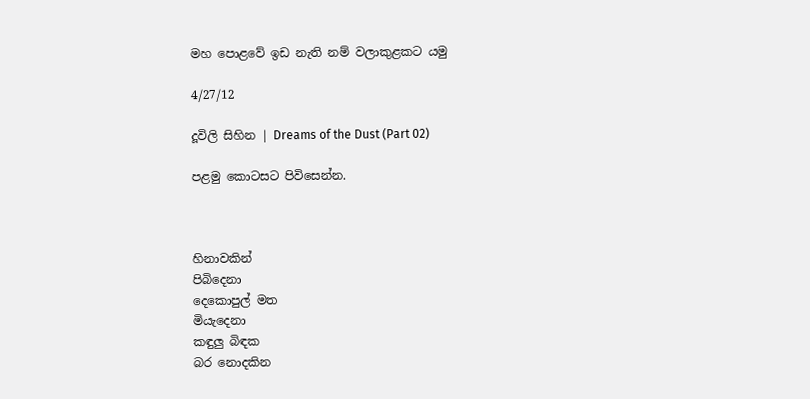මහ පොළවේ ඉඩ නැති නම් වලාකුළකට යමු

4/27/12

දූවිලි සිහින | Dreams of the Dust (Part 02)

පළමු කොටසට පිවිසෙන්න.



හිනාවකින්
පිබිදෙනා
දෙකොපුල් මත
මියැදෙනා
කඳුලු බිඳක
බර නොදකින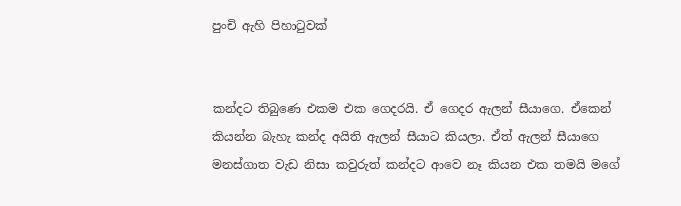පුංචි ඇහි පිහාටුවක්


කන්දට තිබුණෙ එකම එක ගෙදරයි. ඒ ගෙදර ඇලන් සීයාගෙ. ඒකෙන් කියන්න බැහැ කන්ද අයිති ඇලන් සීයාට කියලා. ඒත් ඇලන් සීයාගෙ මනස්ගාත වැඩ නිසා කවුරුත් කන්දට ආවෙ නෑ කියන එක තමයි මගේ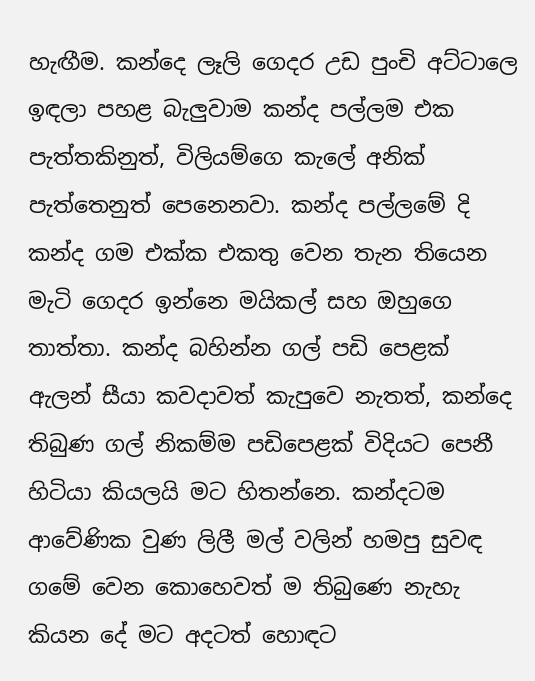හැඟීම. කන්දෙ ලෑලි ගෙදර උඩ පුංචි අට්ටාලෙ ඉඳලා පහළ බැලුවාම කන්ද පල්ලම එක පැත්තකිනුත්, විලියම්ගෙ කැලේ අනික් පැත්තෙනුත් පෙනෙනවා. කන්ද පල්ලමේ දි කන්ද ගම එක්ක එකතු වෙන තැන තියෙන මැටි ගෙදර ඉන්නෙ මයිකල් සහ ඔහුගෙ තාත්තා. කන්ද බහින්න ගල් පඩි පෙළක් ඇලන් සීයා කවදාවත් කැපුවෙ නැතත්, කන්දෙ තිබුණ ගල් නිකම්ම පඩිපෙළක් විදියට පෙනී හිටියා කියලයි මට හිතන්නෙ. කන්දටම ආවේණික වුණ ලිලී මල් වලින් හමපු සුවඳ ගමේ වෙන කොහෙවත් ම තිබුණෙ නැහැ කියන දේ මට අදටත් හොඳට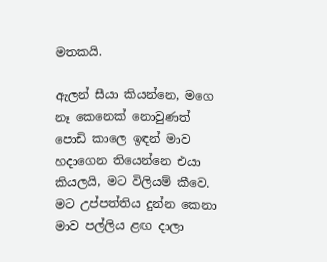මතකයි.

ඇලන් සීයා කියන්නෙ, මගෙ නෑ කෙනෙක් නොවුණත් පොඩි කාලෙ ඉඳන් මාව හදාගෙන තියෙන්නෙ එයා කියලයි, මට විලියම් කීවෙ. මට උප්පත්තිය දුන්න කෙනා මාව පල්ලිය ළඟ දාලා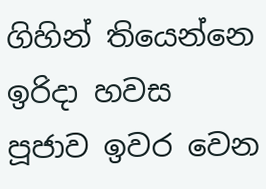ගිහින් තියෙන්නෙ ඉරිදා හවස පූජාව ඉවර වෙන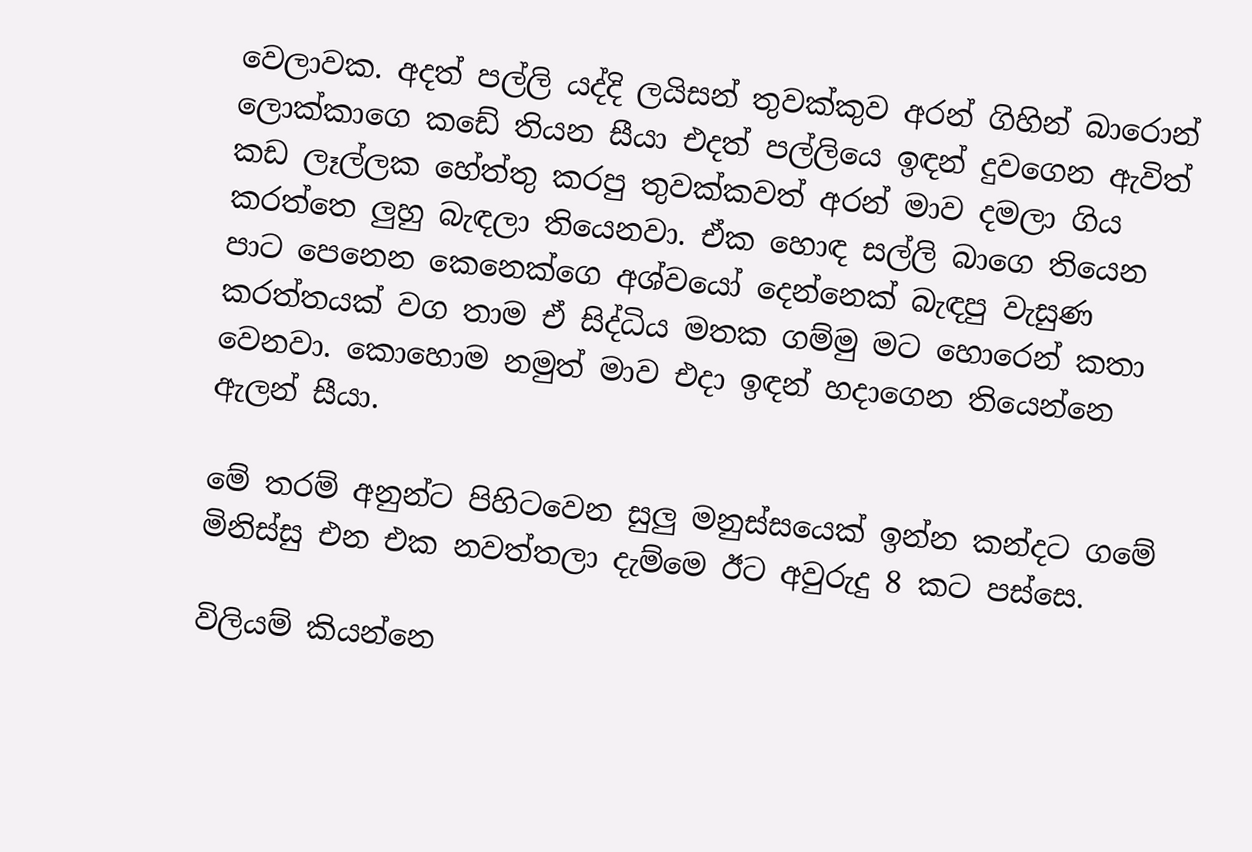වෙලාවක. අදත් පල්ලි යද්දි ලයිසන් තුවක්කුව අරන් ගිහින් බාරොන් ලොක්කාගෙ කඩේ තියන සීයා එදත් පල්ලියෙ ඉඳන් දුවගෙන ඇවිත් කඩ ලෑල්ලක හේත්තු කරපු තුවක්කවත් අරන් මාව දමලා ගිය කරත්තෙ ලුහු බැඳලා තියෙනවා. ඒක හොඳ සල්ලි බාගෙ තියෙන පාට පෙනෙන කෙනෙක්ගෙ අශ්වයෝ දෙන්නෙක් බැඳපු වැසුණ කරත්තයක් වග තාම ඒ සිද්ධිය මතක ගම්මු මට හොරෙන් කතා වෙනවා. කොහොම නමුත් මාව එදා ඉඳන් හදාගෙන තියෙන්නෙ ඇලන් සීයා.

මේ තරම් අනුන්ට පිහිටවෙන සුලු මනුස්සයෙක් ඉන්න කන්දට ගමේ මිනිස්සු එන එක නවත්තලා දැම්මෙ ඊට අවුරුදු 8 කට පස්සෙ.

විලියම් කියන්නෙ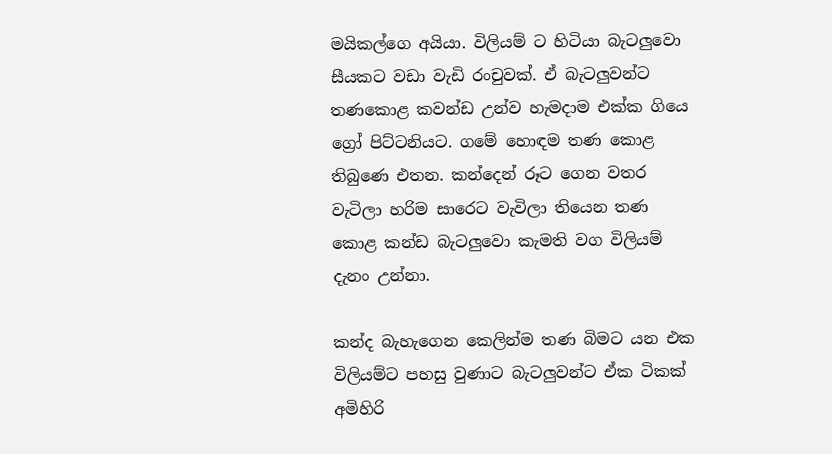මයිකල්ගෙ අයියා. විලියම් ට හිටියා බැටලුවො සීයකට වඩා වැඩි රංචුවක්. ඒ බැටලුවන්ට තණකොළ කවන්ඩ උන්ව හැමදාම එක්ක ගියෙ ග්‍රෝ පිට්ටනියට. ගමේ හොඳම තණ කොළ තිබුණෙ එතන. කන්දෙන් රූට ගෙන වතර වැටිලා හරිම සාරෙට වැවිලා තියෙන තණ කොළ කන්ඩ බැටලුවො කැමති වග විලියම් දැනං උන්නා.

කන්ද බැහැගෙන කෙලින්ම තණ බිමට යන එක විලියම්ට පහසු වුණාට බැටලුවන්ට ඒක ටිකක් අමිහිරි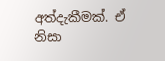අත්දැකීමක්. ඒ නිසා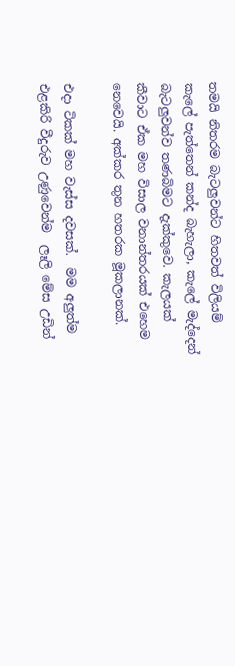තමයි නිතරම බැටලුවන්ට හිතවත් විලියම් කැලේ පැත්තෙන් කන්ද බැහැලා, කැලේ මැද්දෙන් බැටලුවන්ව තණබිමට දැක්කුවෙ. කැලයක් කීවාට ඒක මහ විසාල වනාන්තරයක් එහෙම නෙවෙයි. අක්කර තුන හතරක මූකලානක්.

එදා ටිකක් මහ වැස්ස දවසක්.  මම අලුත්ම එළකිරි වීදුරුව උණුවෙන්ම  ලෑලි මේස උඩින්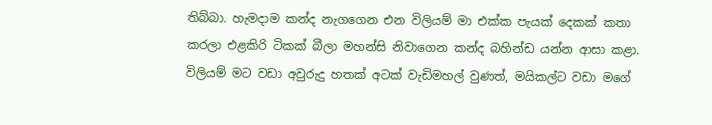තිබ්බා. හැමදාම කන්ද නැගගෙන එන විලියම් මා එක්ක පැයක් දෙකක් කතා කරලා එළකිරි ටිකක් බීලා මහන්සි නිවාගෙන කන්ද බහින්ඩ යන්න ආසා කළා. විලියම් මට වඩා අවුරුදු හතක් අටක් වැඩිමහල් වුණත්, මයිකල්ට වඩා මගේ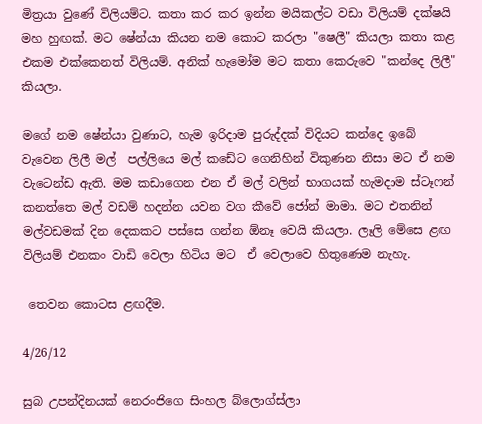මිත්‍රයා වුණේ විලියම්ට. කතා කර කර ඉන්න මයිකල්ට වඩා විලියම් දක්ෂයි මහ හුඟක්. මට ෂේන්යා කියන නම කොට කරලා "ෂෙලී" කියලා කතා කළ එකම එක්කෙනත් විලියම්. අනික් හැමෝම මට කතා කෙරුවෙ "කන්දෙ ලිලී" කියලා.

මගේ නම ෂේන්යා වුණාට, හැම ඉරිදාම පුරුද්දක් විදියට කන්දෙ ඉබේ වැවෙන ලිලී මල්  පල්ලියෙ මල් කඩේට ගෙනිහින් විකුණන නිසා මට ඒ නම වැටෙන්ඩ ඇති. මම කඩාගෙන එන ඒ මල් වලින් භාගයක් හැමදාම ස්ටෑෆන් කනත්තෙ මල් වඩම් හදන්න යවන වග කීවේ ජෝන් මාමා. මට එතනින් මල්වඩමක් දින දෙකකට පස්සෙ ගන්න ඕනෑ වෙයි කියලා. ලෑලි මේසෙ ළඟ විලියම් එනකං වාඩි වෙලා හිටිය මට  ඒ වෙලාවෙ හිතුණෙම නැහැ.

 තෙවන කොටස ළඟදීම.

4/26/12

සුබ උපන්දිනයක් නෙරංජිගෙ සිංහල බ්ලොග්ස්ලා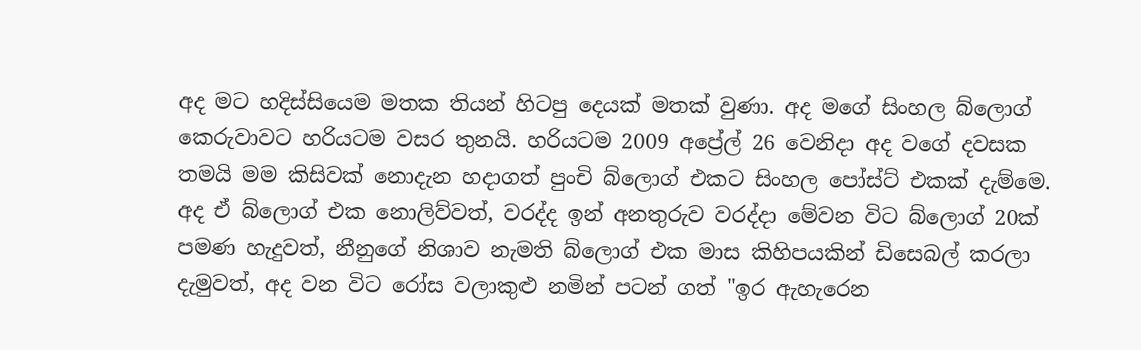අද මට හදිස්සියෙම මතක තියන් හිටපු දෙයක් මතක් වුණා. අද මගේ සිංහල බ්ලොග් කෙරුවාවට හරියටම වසර තුනයි. හරියටම 2009 අප්‍රේල් 26 වෙනිදා අද වගේ දවසක තමයි මම කිසිවක් නොදැන හදාගත් පුංචි බ්ලොග් එකට සිංහල පෝස්ට් එකක් දැම්මෙ. අද ඒ බ්ලොග් එක නොලිව්වත්, වරද්ද ඉන් අනතුරුව වරද්දා මේවන විට බ්ලොග් 20ක් පමණ හැදුවත්, නීනුගේ නිශාව නැමති බ්ලොග් එක මාස කිහිපයකින් ඩිසෙබල් කරලා දැමුවත්, අද වන විට රෝස වලාකුළු නමින් පටන් ගත් "ඉර ඇහැරෙන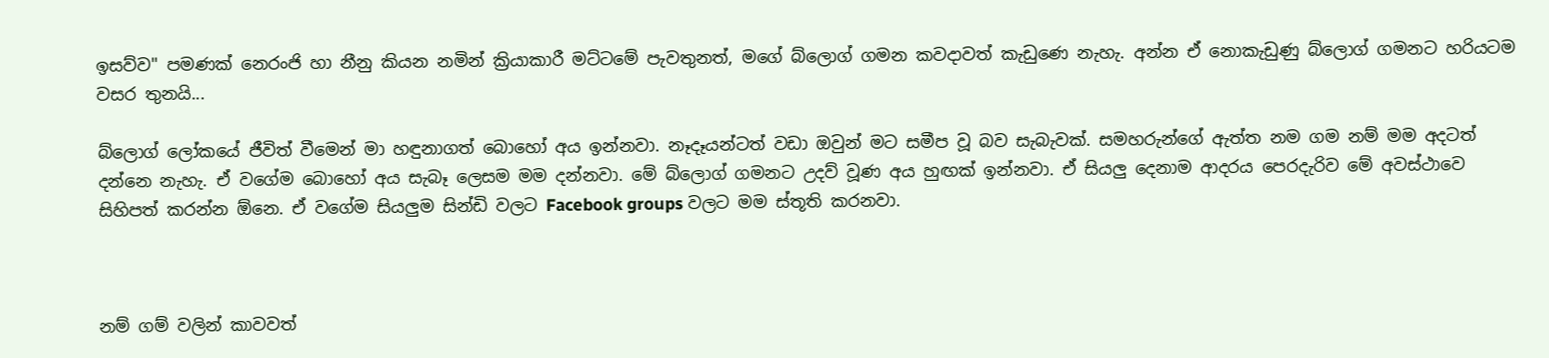ඉසව්ව" පමණක් නෙරංජි හා නීනු කියන නමින් ක්‍රියාකාරී මට්ටමේ පැවතුනත්, මගේ බ්ලොග් ගමන කවදාවත් කැඩුණෙ නැහැ. අන්න ඒ නොකැඩුණු බ්ලොග් ගමනට හරියටම වසර තුනයි...

බ්ලොග් ලෝකයේ ජීවිත් වීමෙන් මා හඳුනාගත් බොහෝ අය ඉන්නවා. නෑදෑයන්ටත් වඩා ඔවුන් මට සමීප වූ බව සැබැවක්. සමහරුන්ගේ ඇත්ත නම ගම නම් මම අදටත් දන්නෙ නැහැ. ඒ වගේම බොහෝ අය සැබෑ ලෙසම මම දන්නවා. මේ බ්ලොග් ගමනට උදව් වූණ අය හුඟක් ඉන්නවා. ඒ සියලු දෙනාම ආදරය පෙරදැරිව මේ අවස්ථාවෙ සිහිපත් කරන්න ඕනෙ. ඒ වගේම සියලුම සින්ඩි වලට Facebook groups වලට මම ස්තූති කරනවා.



නම් ගම් වලින් කාවවත්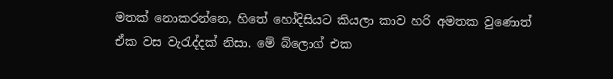මතක් නොකරන්නෙ, හිතේ හෝදිසියට කියලා කාව හරි අමතක වුණොත් ඒක වස වැරැද්දක් නිසා. මේ බ්ලොග් එක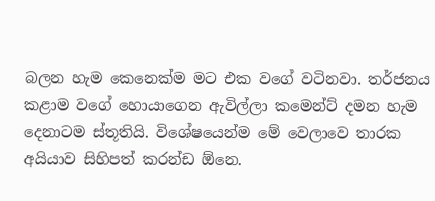බලන හැම කෙනෙක්ම මට එක වගේ වටිනවා. තර්ජනය කළාම වගේ හොයාගෙන ඇවිල්ලා කමෙන්ට් දමන හැම දෙනාටම ස්තූතියි. විශේෂයෙන්ම මේ වෙලාවෙ තාරක අයියාව සිහිපත් කරන්ඩ ඕනෙ.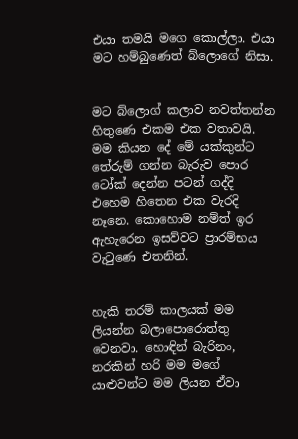එයා තමයි මගෙ කොල්ලා. එයා මට හම්බුණෙත් බ්ලොගේ නිසා.


මට බ්ලොග් කලාව නවත්තන්න හිතුණෙ එකම එක වතාවයි. මම කියන දේ මේ යක්කුන්ට තේරුම් ගන්න බැරුව පොර ටෝක් දෙන්න පටන් ගද්දි එහෙම හිතෙන එක වැරදි නෑනෙ. කොහොම නම්ත් ඉර ඇහැරෙන ඉසව්වට ප්‍රාරම්භය වැටුණෙ එතනින්.


හැකි තරම් කාලයක් මම ලියන්න බලාපොරොත්තු වෙනවා. හොඳින් බැරිනං, නරකින් හරි මම මගේ යාළුවන්ට මම ලියන ඒවා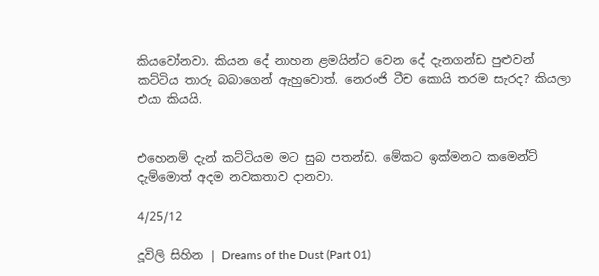කියවෝනවා. කියන දේ නාහන ළමයින්ට වෙන දේ දැනගන්ඩ පුළුවන් කට්ටිය තාරු බබාගෙන් ඇහුවොත්. නෙරංජි ටීච කොයි තරම සැරද? කියලා එයා කියයි.


එහෙනම් දැන් කට්ටියම මට සුබ පතන්ඩ. මේකට ඉක්මනට කමෙන්ට් දැම්මොත් අදම නවකතාව දානවා.

4/25/12

දූවිලි සිහින | Dreams of the Dust (Part 01)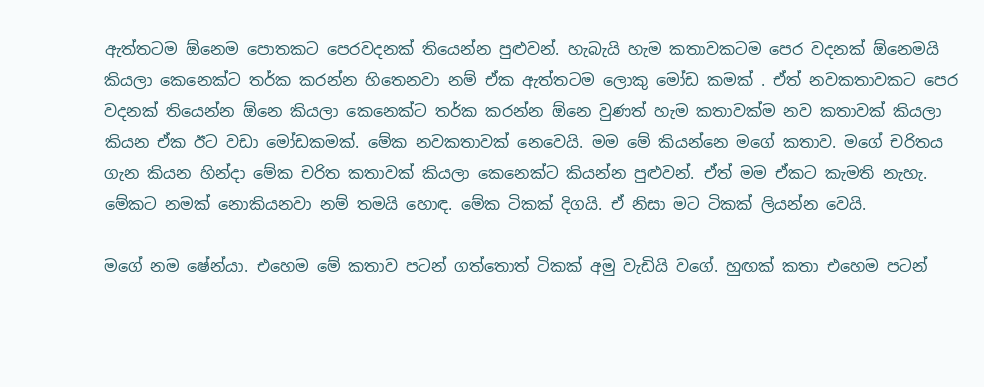ඇත්තටම ඕනෙම පොතකට පෙරවදනක් තියෙන්න පුළුවන්. හැබැයි හැම කතාවකටම පෙර වදනක් ඕනෙමයි කියලා කෙනෙක්ට තර්ක කරන්න හිතෙනවා නම් ඒක ඇත්තටම ලොකු මෝඩ කමක් . ඒත් නවකතාවකට පෙර වදනක් තියෙන්න ඕනෙ කියලා කෙනෙක්ට තර්ක කරන්න ඕනෙ වුණත් හැම කතාවක්ම නව කතාවක් කියලා කියන ඒක ඊට වඩා මෝඩකමක්. මේක නවකතාවක් නෙවෙයි. මම මේ කියන්නෙ මගේ කතාව. මගේ චරිතය ගැන කියන හින්දා මේක චරිත කතාවක් කියලා කෙනෙක්ට කියන්න පුළුවන්. ඒත් මම ඒකට කැමති නැහැ. මේකට නමක් නොකියනවා නම් තමයි හොඳ. මේක ටිකක් දිගයි. ඒ නිසා මට ටිකක් ලියන්න වෙයි.

මගේ නම ෂේන්යා. එහෙම මේ කතාව පටන් ගත්තොත් ටිකක් අමු වැඩියි වගේ. හුඟක් කතා එහෙම පටන්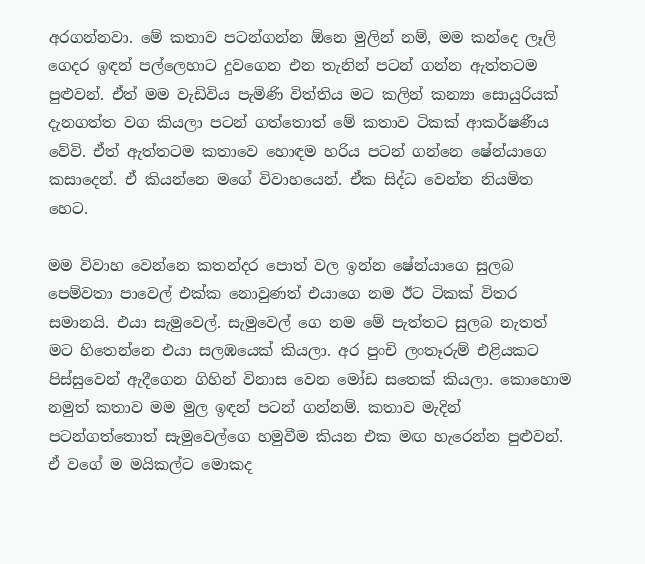අරගන්නවා. මේ කතාව පටන්ගන්න ඕනෙ මුලින් නම්, මම කන්දෙ ලෑලි ගෙදර ඉඳන් පල්ලෙහාට දුවගෙන එන තැනින් පටන් ගන්න ඇත්තටම පුළුවන්. ඒත් මම වැඩිවිය පැමිණි විත්තිය මට කලින් කන්‍යා සොයුරියක් දැනගත්ත වග කියලා පටන් ගත්තොත් මේ කතාව ටිකක් ආකර්ෂණීය වේවි. ඒත් ඇත්තටම කතාවෙ හොඳම හරිය පටන් ගන්නෙ ෂේන්යාගෙ කසාදෙන්. ඒ කියන්නෙ මගේ විවාහයෙන්. ඒක සිද්ධ වෙන්න නියමිත හෙට.

මම විවාහ වෙන්නෙ කතන්දර පොත් වල ඉන්න ෂේන්යාගෙ සුලබ පෙම්වතා පාවෙල් එක්ක නොවුණත් එයාගෙ නම ඊට ටිකක් විතර සමානයි. එයා සැමුවෙල්. සැමුවෙල් ගෙ නම මේ පැත්තට සුලබ නැතත් මට හිතෙන්නෙ එයා සලඹයෙක් කියලා. අර පුංචි ලංතෑරුම් එළියකට පිස්සුවෙන් ඇදීගෙන ගිහින් විනාස වෙන මෝඩ සතෙක් කියලා. කොහොම නමුත් කතාව මම මුල ඉඳන් පටන් ගන්නම්. කතාව මැදින් පටන්ගත්තොත් සැමුවෙල්ගෙ හමුවීම කියන එක මඟ හැරෙන්න පුළුවන්. ඒ වගේ ම මයිකල්ට මොකද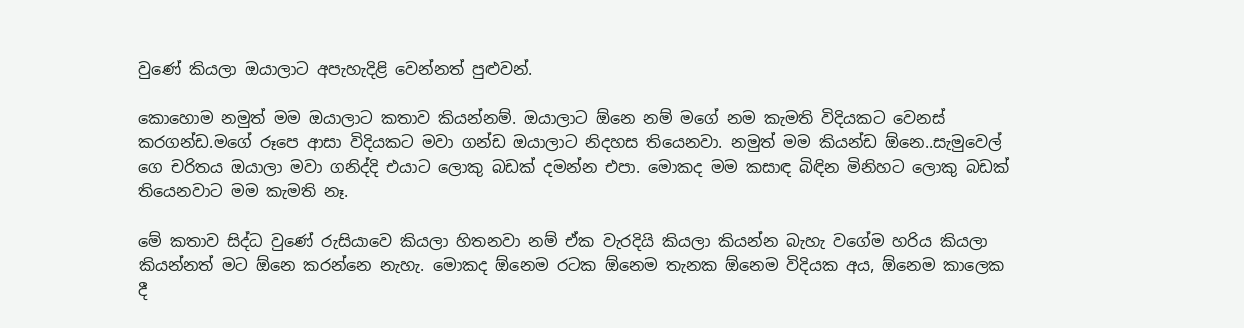වුණේ කියලා ඔයාලාට අපැහැදිළි වෙන්නත් පුළුවන්.

කොහොම නමුත් මම ඔයාලාට කතාව කියන්නම්. ඔයාලාට ඕනෙ නම් මගේ නම කැමති විදියකට වෙනස් කරගන්ඩ.මගේ රූපෙ ආසා විදියකට මවා ගන්ඩ ඔයාලාට නිදහස තියෙනවා. නමුත් මම කියන්ඩ ඕනෙ..සැමුවෙල් ගෙ චරිතය ඔයාලා මවා ගනිද්දි එයාට ලොකු බඩක් දමන්න එපා. මොකද මම කසාඳ බිඳින මිනිහට ලොකු බඩක් තියෙනවාට මම කැමති නෑ.

මේ කතාව සිද්ධ වුණේ රුසියාවෙ කියලා හිතනවා නම් ඒක වැරදියි කියලා කියන්න බැහැ වගේම හරිය කියලා කියන්නත් මට ඕනෙ කරන්නෙ නැහැ. මොකද ඕනෙම රටක ඕනෙම තැනක ඕනෙම විදියක අය, ඕනෙම කාලෙක දී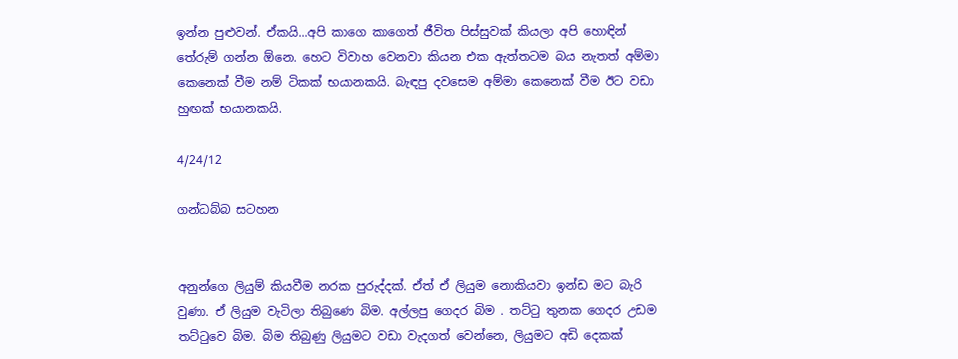ඉන්න පුළුවන්. ඒකයි...අපි කාගෙ කාගෙත් ජීවිත පිස්සුවක් කියලා අපි හොඳින් තේරුම් ගන්න ඕනෙ. හෙට විවාහ වෙනවා කියන එක ඇත්තටම බය නැතත් අම්මා කෙනෙක් වීම නම් ටිකක් භයානකයි. බැඳපු දවසෙම අම්මා කෙනෙක් වීම ඊට වඩා හුඟක් භයානකයි.

4/24/12

ගන්ධබ්බ සටහන


අනුන්ගෙ ලියුම් කියවීම නරක පුරුද්දක්. ඒත් ඒ ලියුම නොකියවා ඉන්ඩ මට බැරි වුණා. ඒ ලියුම වැටිලා තිබුණෙ බිම. අල්ලපු ගෙදර බිම . තට්ටු තුනක ගෙදර උඩම තට්ටුවෙ බිම. බිම තිබුණු ලියුමට වඩා වැදගත් වෙන්නෙ, ලියුමට අඩි දෙකක්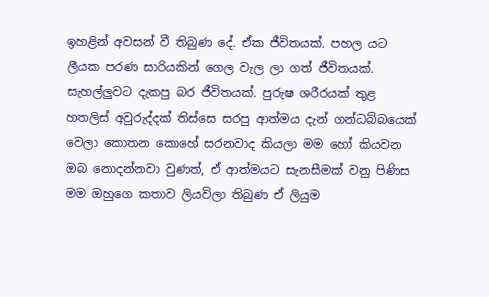ඉහළින් අවසන් වී තිබුණ දේ. ඒක ජීවිතයක්. පහල යට ලීයක පරණ සාරියකින් ගෙල වැල ලා ගත් ජීවිතයක්. සැහල්ලුවට දැකපු බර ජීවිතයක්. පුරුෂ ශරීරයක් තුළ හතලිස් අවුරුද්දක් තිස්සෙ සරපු ආත්මය දැන් ගන්ධබ්බයෙක් වෙලා කොතන කොහේ සරනවාද කියලා මම හෝ කියවන ඔබ නොදන්නවා වුණත්, ඒ ආත්මයට සැනසීමක් වනු පිණිස මම ඔහුගෙ කතාව ලියවිලා තිබුණ ඒ ලියුම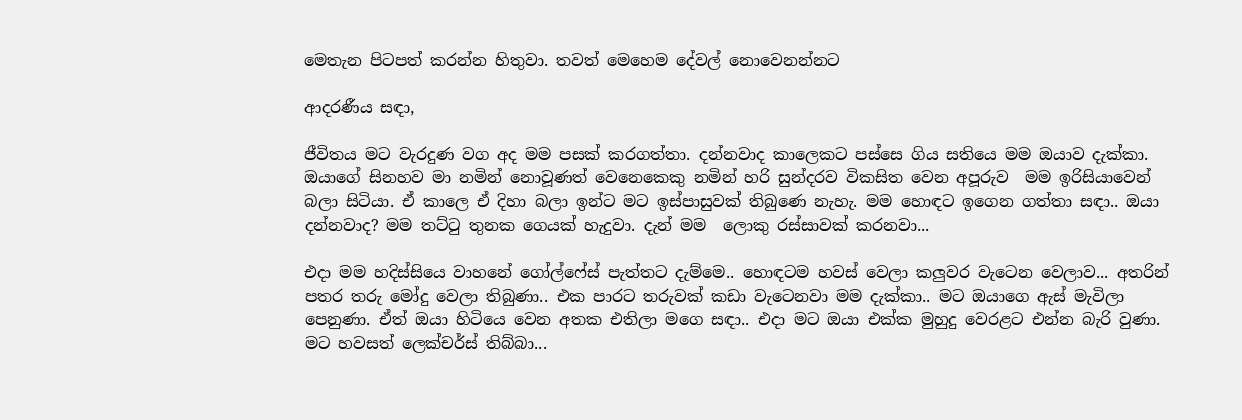මෙතැන පිටපත් කරන්න හිතුවා. තවත් මෙහෙම දේවල් නොවෙනන්නට

ආදරණීය සඳා,

ජීවිතය මට වැරදුණ වග අද මම පසක් කරගත්තා. දන්නවාද කා‍ලෙකට පස්සෙ ගිය සතියෙ මම ඔයාව දැක්කා. ඔයාගේ සිනහව මා නමින් නොවූණත් වෙනෙකෙකු නමින් හරි සුන්දරව විකසිත වෙන අපූරුව  මම ඉරිසියාවෙන් බලා සිටියා. ඒ කාලෙ ඒ දිහා බලා ඉන්ට මට ඉස්පාසුවක් තිබුණෙ නැහැ. මම හොඳට ඉගෙන ගත්තා සඳා.. ඔයා දන්නවාද? මම තට්ටු තුනක ගෙයක් හැදුවා. දැන් මම  ලොකු රස්සාවක් කරනවා...

එදා මම හදිස්සියෙ වාහනේ ගෝල්ෆේස් පැත්තට දැම්මෙ.. හොඳටම හවස් වෙලා කලුවර වැටෙන වෙලාව... අතරින් පතර තරු මෝදු වෙලා තිබුණා.. එක පාරට තරුවක් කඩා වැටෙනවා මම දැක්කා.. මට ඔයාගෙ ඇස් මැවිලා පෙනුණා. ඒත් ඔයා හිටියෙ වෙන අතක එතිලා මගෙ සඳා.. එදා මට ඔයා එක්ක මුහුදු වෙරළට එන්න බැරි වුණා. මට හවසත් ලෙක්චර්ස් තිබ්බා...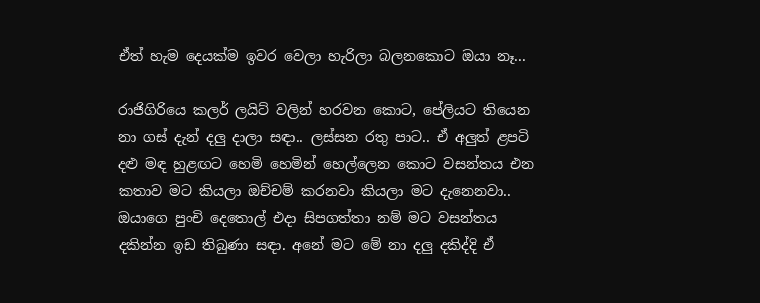ඒත් හැම දෙයක්ම ඉවර වෙලා හැරිලා බලනකොට ඔයා නෑ...

රාජිගිරියෙ කලර් ලයිට් වලින් හරවන කොට, පේලියට තියෙන නා ගස් දැන් දලු දාලා සඳා.. ලස්සන රතු පාට.. ඒ අලුත් ළපටි දළු මඳ හුළඟට හෙමි හෙමින් හෙල්ලෙන කොට වසන්තය එන කතාව මට කියලා ඔච්චම් කරනවා කියලා මට දැනෙනවා.. ඔයාගෙ පුංචි දෙතොල් එදා සිපගත්තා නම් මට වසන්තය දකින්න ඉඩ තිබුණා සඳා. අනේ මට මේ නා දලු දකිද්දි ඒ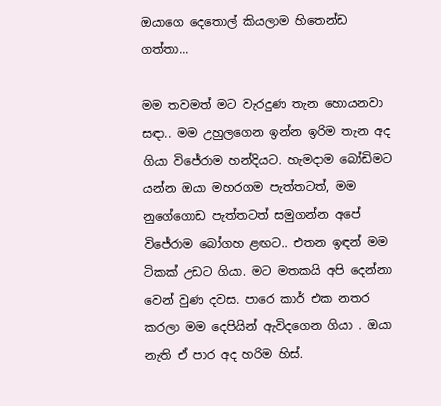ඔයාගෙ දෙතොල් කියලාම හිතෙන්ඩ ගත්තා...

මම තවමත් මට වැරදුණ තැන හොයනවා සඳා.. මම උහුලගෙන ඉන්න ඉරිම තැන අද ගියා විජේරාම හන්දියට. හැමදාම බෝඩිමට යන්න ඔයා මහරගම පැත්තටත්, මම නුගේගොඩ පැත්තටත් සමුගන්න අපේ විජේරාම බෝගහ ළඟට.. එතන ඉඳන් මම ටිකක් උඩට ගියා. මට මතකයි අපි දෙන්නා වෙන් වුණ දවස. පාරෙ කාර් එක නතර කරලා මම දෙපියින් ඇවිදගෙන ගියා . ඔයා නැති ඒ පාර අද හරිම හිස්.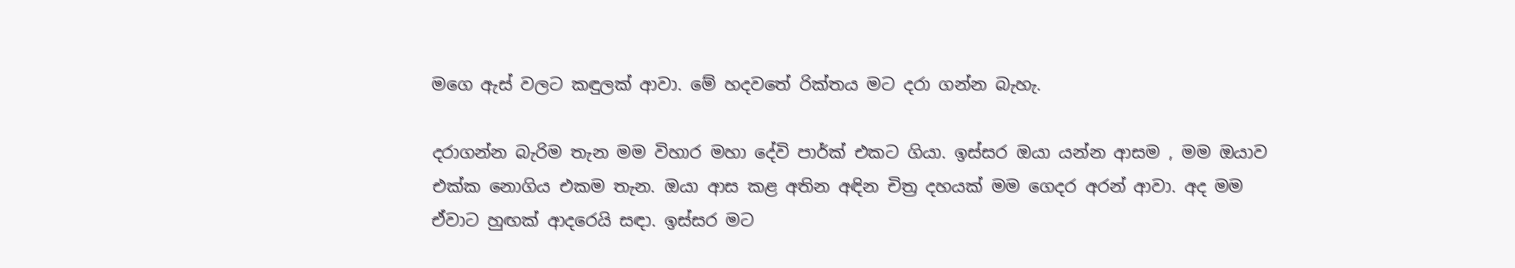මගෙ ඇස් වලට කඳුලක් ආවා. මේ හදවතේ රික්තය මට දරා ගන්න බැහැ.

දරාගන්න බැරිම තැන මම විහාර මහා දේවි පාර්ක් එකට ගියා. ඉස්සර ඔයා යන්න ආසම , මම ඔයාව එක්ක නොගිය එකම තැන. ඔයා ආස කළ අතින අඳින චිත්‍ර දහයක් මම ගෙදර අරන් ආවා. අද මම ඒවාට හුඟක් ආදරෙයි සඳා. ඉස්සර මට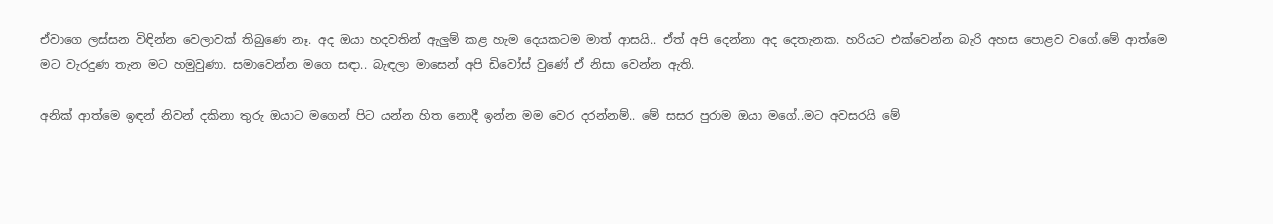ඒවාගෙ ලස්සන විඳින්න වෙලාවක් තිබුණෙ නෑ. අද ඔයා හදවතින් ඇලුම් කළ හැම දෙයකටම මාත් ආසයි.. ඒත් අපි දෙන්නා අද දෙතැනක. හරියට එක්වෙන්න බැරි අහස පොළව වගේ.මේ ආත්මෙ මට වැරදුණ තැන මට හමුවුණා. සමාවෙන්න මගෙ සඳා.. බැඳලා මාසෙන් අපි ඩිවෝස් වුණේ ඒ නිසා වෙන්න ඇති.

අනික් ආත්මෙ ඉඳන් නිවන් දකිනා තුරු ඔයාට මගෙන් පිට යන්න හිත නොදී ඉන්න මම වෙර දරන්නම්.. මේ සසර පුරාම ඔයා මගේ..මට අවසරයි මේ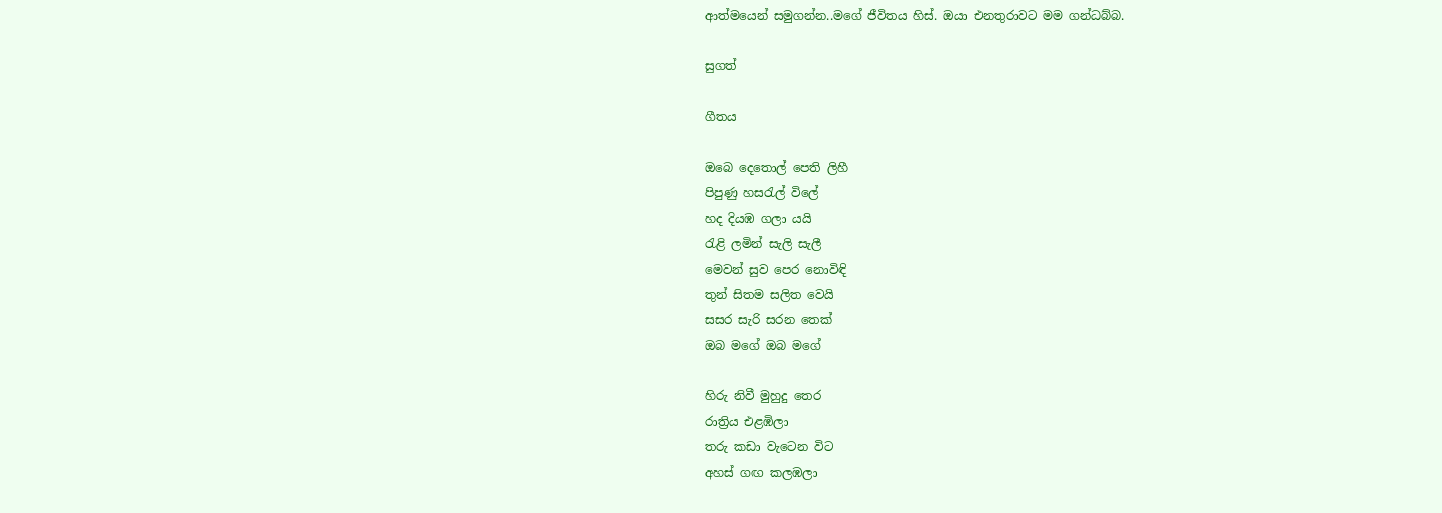ආත්මයෙන් සමුගන්න..මගේ ජීවිතය හිස්. ඔයා එනතුරාවට මම ගන්ධබ්බ.

සුගත්

ගීතය

ඔබෙ දෙතොල් පෙති ලිහී
පිපුණු හසරැල් විලේ
හද දියඹ ගලා යයි
රැළි ලමින් සැලි සැලී
මෙවන් සුව පෙර නොවිඳි
තුන් සිතම සලිත වෙයි
සසර සැරි සරන තෙක්
ඔබ මගේ ඔබ මගේ

හිරු නිවී මුහුදු තෙර
රාත්‍රිය එළඹිලා
තරු කඩා වැටෙන විට
අහස් ගඟ කලඹලා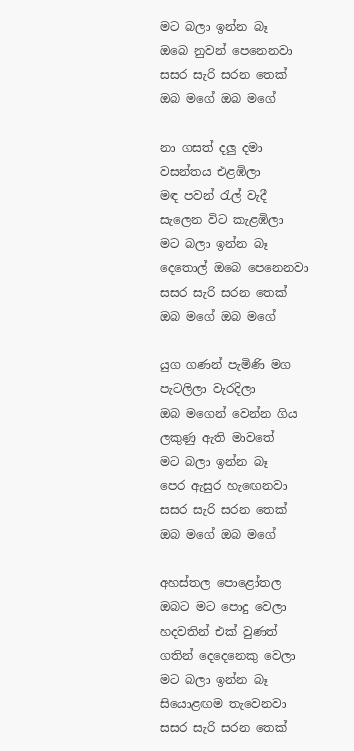මට බලා ඉන්න බෑ
ඔබෙ නුවන් පෙනෙනවා
සසර සැරි සරන තෙක්
ඔබ මගේ ඔබ මගේ

නා ගසත් දලු දමා
වසන්තය එළඹිලා
මඳ පවන් රැල් වැදී
සැලෙන විට කැළඹිලා
මට බලා ඉන්න බෑ
දෙතොල් ඔබෙ පෙනෙනවා
සසර සැරි සරන තෙක්
ඔබ මගේ ඔබ මගේ

යුග ගණන් පැමිණි මග
පැටලිලා වැරදිලා
ඔබ මගෙන් වෙන්න ගිය
ලකුණු ඇති මාවතේ
මට බලා ඉන්න බෑ
පෙර ඇසුර හැඟෙනවා
සසර සැරි සරන තෙක්
ඔබ මගේ ඔබ මගේ

අහස්තල පොළෝතල
ඔබට මට පොදු වෙලා
හදවතින් එක් වුණත්
ගතින් දෙදෙනෙකු වෙලා
මට බලා ඉන්න බෑ
සියොළඟම තැවෙනවා
සසර සැරි සරන තෙක්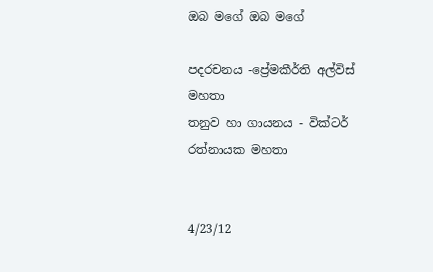ඔබ මගේ ඔබ මගේ

පදරචනය -ප්‍රේමකීර්ති අල්විස් මහතා
තනුව හා ගායනය - වික්ටර් රත්නායක මහතා


4/23/12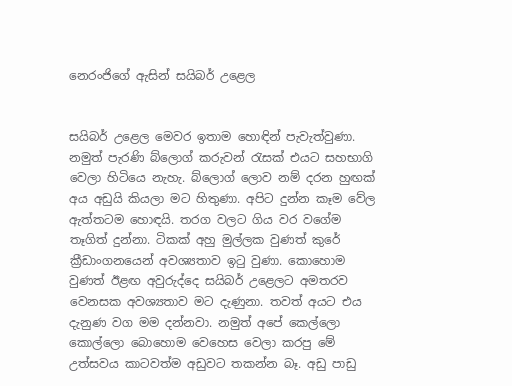නෙරංජිගේ ඇසින් සයිබර් උළෙල


සයිබර් උළෙල මෙවර ඉතාම හොඳින් පැවැත්වුණා. නමුත් පැරණි බ්ලොග් කරුවන් රැසක් එයට සහභාගි වෙලා හිටියෙ නැහැ. බ්ලොග් ලොව නම් දරන හුඟක් අය අඩුයි කියලා මට හිතුණා. අපිට දුන්න කෑම වේල ඇත්තටම හොඳයි. තරග වලට ගිය වර වගේම තෑගිත් දුන්නා. ටිකක් අහු මුල්ලක වුණත් කුරේ ක්‍රීඩාංගනයෙන් අවශ්‍යතාව ඉටු වුණා. කොහොම වුණත් ඊළඟ අවුරුද්දෙ සයිබර් උළෙලට අමතරව වෙනසක අවශ්‍යතාව මට දැණුනා. තවත් අයට එය දැනුණ වග මම දන්නවා. නමුත් අපේ කෙල්ලො කොල්ලො බොහොම වෙහෙස වෙලා කරපු මේ උත්සවය කාටවත්ම අඩුවට තකන්න බෑ. අඩු පාඩු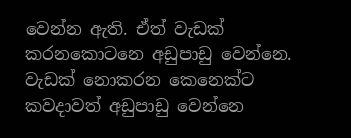වෙන්න ඇති. ඒත් වැඩක් කරනකොටනෙ අඩුපාඩු වෙන්නෙ. වැඩක් නොකරන කෙනෙක්ට කවදාවත් අඩුපාඩු වෙන්නෙ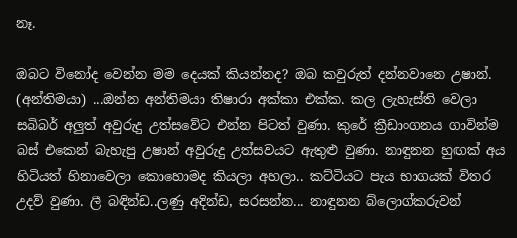නෑ.

ඔබට විනෝද වෙන්න මම දෙයක් කියන්නද? ඔබ කවුරුත් දන්නවානෙ උෂාන්. (අන්තිමයා) ...ඔන්න අන්තිමයා තිෂාරා අක්කා එක්ක. කල ලැහැස්ති වෙලා සබිබර් අලුත් අවුරුදු උත්සවේට එන්න පිටත් වුණා. කුරේ ක්‍රීඩාංගනය ගාවින්ම බස් එකෙන් බැහැපු උෂාන් අවුරුදු උත්සවයට ඇතුළු වුණා. නාඳුනන හුඟක් අය හිටියත් හිනාවෙලා කොහොමද කියලා අහලා.. කට්ටියට පැය භාගයක් විතර උදව් වුණා. ලී බඳින්ඩ..ලණු අදින්ඩ, සරසන්න... නාඳුනන බ්ලොග්කරුවන්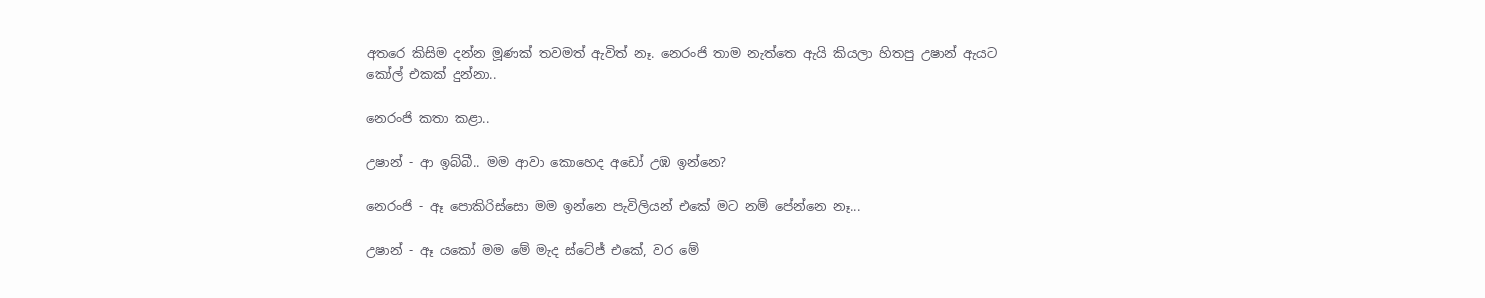අතරෙ කිසිම දන්න මූණක් තවමත් ඇවිත් නෑ. නෙරංජි තාම නැත්තෙ ඇයි කියලා හිතපු උෂාන් ඇයට කෝල් එකක් දුන්නා..

නෙරංජි කතා කළා..

උෂාන් - ආ ඉබ්බී.. මම ආවා කොහෙද අඩෝ උඹ ඉන්නෙ?

නෙරංජි - ඈ පොකිරිස්සො මම ඉන්නෙ පැවිලියන් එකේ මට නම් පේන්නෙ නෑ...

උෂාන් - ඈ යකෝ මම මේ මැද ස්ටේජ් එකේ, වර මේ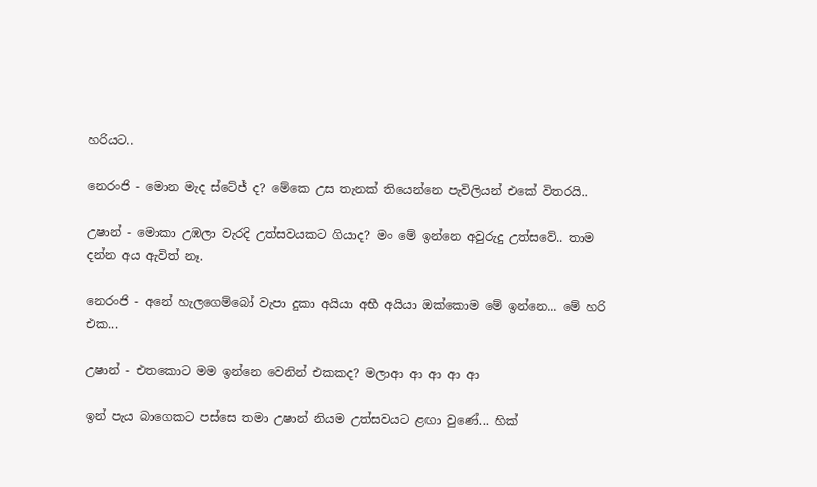හරියට..

නෙරංජි - මොන මැද ස්ටේජ් ද? මේකෙ උස තැනක් තියෙන්නෙ පැවිලියන් එකේ විතරයි..

උෂාන් - මොකා උඹලා වැරදි උත්සවයකට ගියාද? මං මේ ඉන්නෙ අවුරුදු උත්සවේ.. තාම දන්න අය ඇවිත් නෑ.

නෙරංජි - අනේ හැලගෙම්බෝ වැපා දුකා අයියා අභී අයියා ඔක්කොම මේ ඉන්නෙ... මේ හරි එක...

උෂාන් - එතකොට මම ඉන්නෙ වෙනින් එකකද? මලාආ ආ ආ ආ ආ

ඉන් පැය බාගෙකට පස්සෙ තමා උෂාන් නියම උත්සවයට ළඟා වුණේ... හික්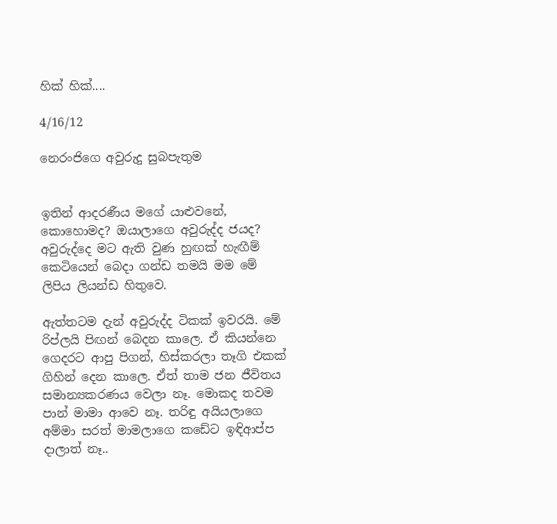හික් හික්....

4/16/12

නෙරංජිගෙ අවුරුදු සුබපැතුම


ඉතින් ආදරණීය මගේ යාළුවනේ, කොහොමද? ඔයාලාගෙ අවුරුද්ද ජයද? අවුරුද්දෙ මට ඇති වුණ හුඟක් හැඟීම් කෙටියෙන් බෙදා ගන්ඩ තමයි මම මේ ලිපිය ලියන්ඩ හිතුවෙ.

ඇත්තටම දැන් අවුරුද්ද ටිකක් ඉවරයි. මේ රිප්ලයි පිඟන් බෙදන කාලෙ. ඒ කියන්නෙ ගෙදරට ආපු පිගන්, හිස්කරලා තෑගි එකක් ගිහින් දෙන කාලෙ. ඒත් තාම ජන ජීවිතය සමාන්‍යකරණය වෙලා නෑ. මොකද තවම පාන් මාමා ආවෙ නෑ. තරිඳු අයියලාගෙ අම්මා සරත් මාමලාගෙ කඩේට ඉඳිආප්ප දාලාත් නෑ..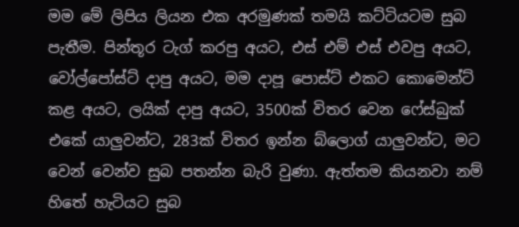මම මේ ලිපිය ලියන එක අරමුණක් තමයි කට්ටියටම සුබ පැතීම. පින්තූර ටැග් කරපු අයට, එස් එම් එස් එවපු අයට, වෝල්පෝස්ට් දාපු අයට, මම දාපූ පොස්ට් එකට කොමෙන්ට් කළ අයට, ලයික් දාපු අයට, 3500ක් විතර වෙන ෆේස්බුක් එකේ යාලුවන්ට, 283ක් විතර ඉන්න බ්ලොග් යාලුවන්ට, මට වෙන් වෙන්ව සුබ පතන්න බැරි වුණා. ඇත්තම කියනවා නම් හිතේ හැටියට සුබ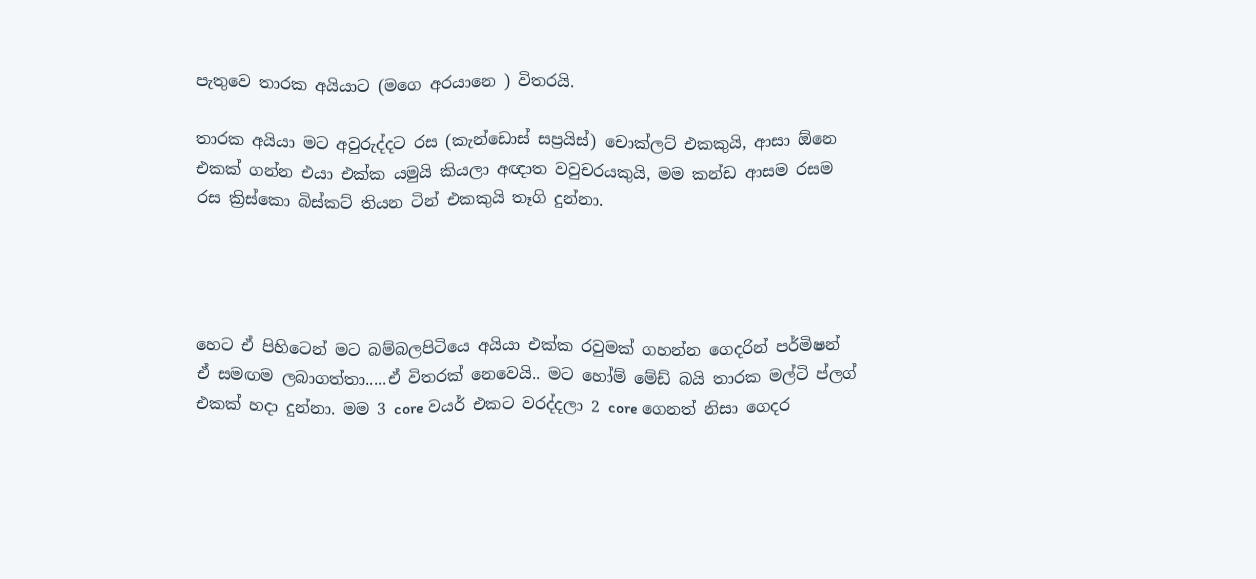පැතුවෙ තාරක අයියාට (මගෙ අරයානෙ ) විතරයි.

තාරක අයියා මට අවුරුද්දට රස (කැන්ඩොස් සප්‍රයිස්) චොක්ලට් එකකුයි, ආසා ඕනෙ එකක් ගන්න එයා එක්ක යමුයි කියලා අඥාත වවුචරයකුයි, මම කන්ඩ ආසම රසම රස ක්‍රිස්කො බිස්කට් තියන ටින් එකකුයි තෑගි දුන්නා.




හෙට ඒ පිහිටෙන් මට බම්බලපිටියෙ අයියා එක්ක රවුමක් ගහන්න ගෙදරින් පර්මිෂන් ඒ සමඟම ලබාගත්තා.....ඒ විතරක් නෙවෙයි.. මට හෝම් මේඩ් බයි තාරක මල්ටි ප්ලග් එකක් හදා දුන්නා. මම 3 core වයර් එකට වරද්දලා 2 core ගෙනත් නිසා ගෙදර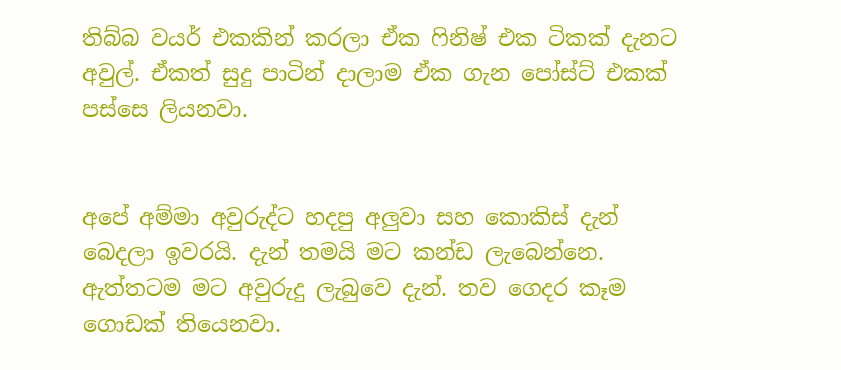තිබ්බ වයර් එකකින් කරලා ඒක ෆිනිෂ් එක ටිකක් දැනට අවුල්. ඒකත් සුදු පාටින් දාලාම ඒක ගැන පෝස්ට් එකක් පස්සෙ ලියනවා.


අපේ අම්මා අවුරුද්ට හදපු අලුවා සහ කොකිස් දැන් බෙදලා ඉවරයි. දැන් තමයි මට කන්ඩ ලැබෙන්නෙ. ඇත්තටම මට අවුරුදු ලැබුවෙ දැන්. තව ගෙදර කෑම ගොඩක් තියෙනවා.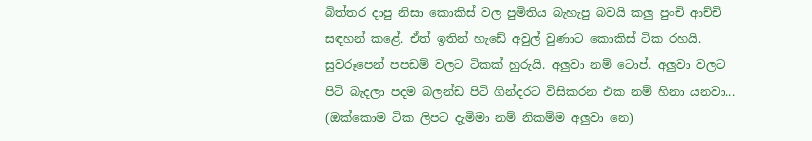බිත්තර දාපු නිසා කොකිස් වල පුමිතිය බැහැපු බවයි කලු පුංචි ආච්චි සඳහන් කළේ. ඒත් ඉතින් හැඩේ අවුල් වුණාට කොකිස් ටික රහයි. සුවරූපෙන් පපඩම් වලට ටිකක් හුරුයි. අලුවා නම් ටොප්. අලුවා වලට පිටි බැදලා පදම බලන්ඩ පිටි ගින්දරට විසිකරන එක නම් හිනා යනවා... (ඔක්කොම ටික ලිපට දැමිමා නම් නිකම්ම අලුවා නෙ)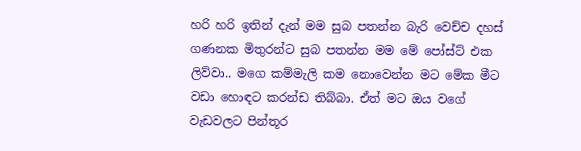හරි හරි ඉතින් දැන් මම සුබ පතන්න බැරි වෙච්ච දහස් ගණනක මිතුරන්ට සුබ පතන්න මම මේ පෝස්ට් එක ලිව්වා.. මගෙ කම්මැලි කම නොවෙන්න මට මේක මීට වඩා හොඳට කරන්ඩ තිබ්බා. ඒත් මට ඔය වගේ වැඩවලට පින්තූර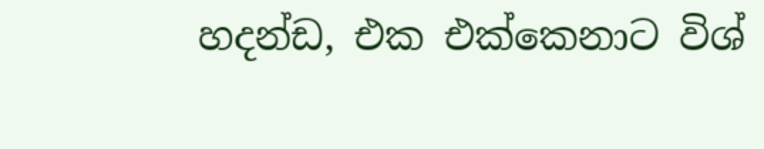හදන්ඩ, එක එක්කෙනාට විශ්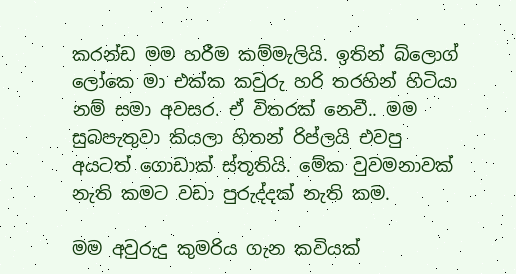කරන්ඩ මම හරීම කම්මැලියි. ඉතින් බ්ලොග් ලෝකෙ මා එක්ක කවුරු හරි තරහින් හිටියා නම් සමා අවසර. ඒ විතරක් නෙවී.. මම සුබපැතුවා කියලා හිතන් රිප්ලයි එවපු අයටත් ගොඩාක් ස්තූතියි. මේක වුවමනාවක් නැති කමට වඩා පුරුද්දක් නැති කම.

මම අවුරුදු කුමරිය ගැන කවියක්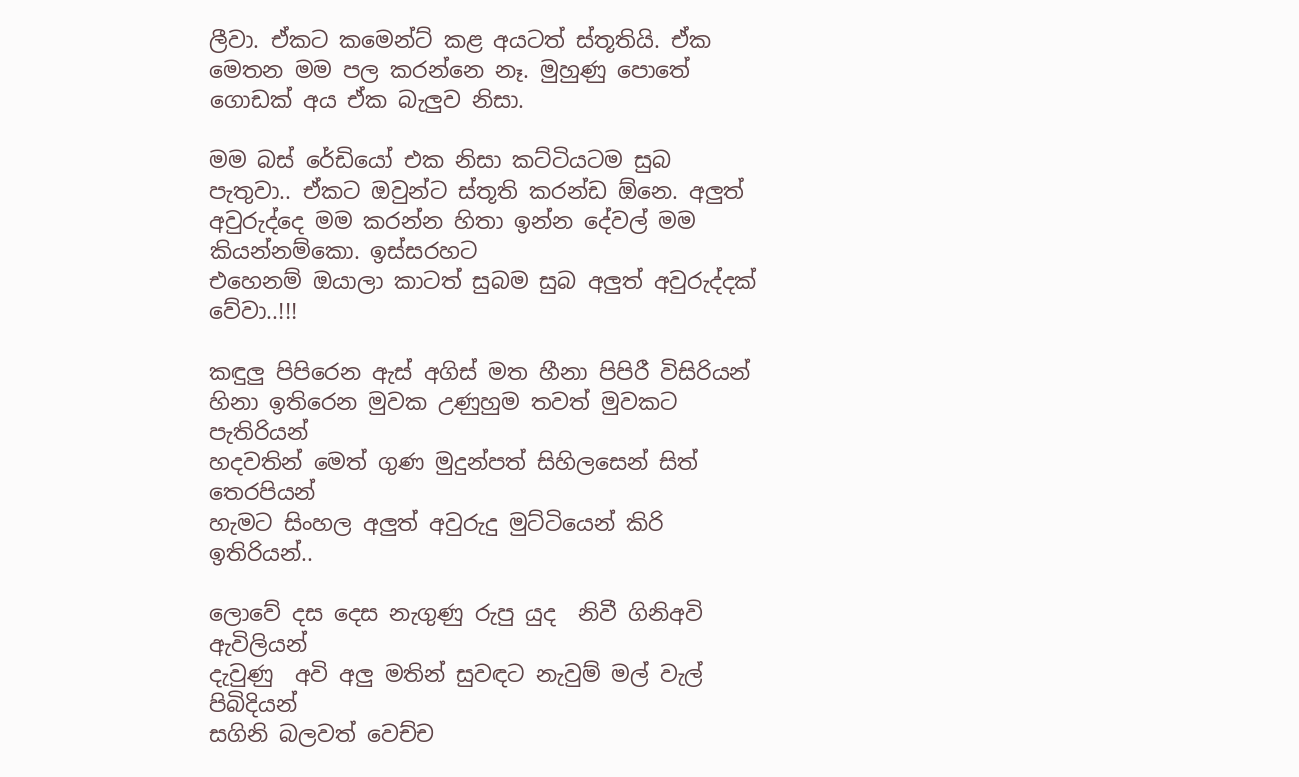ලීවා. ඒකට කමෙන්ට් කළ අයටත් ස්තූතියි. ඒක මෙතන මම පල කරන්නෙ නෑ. මුහුණු පොතේ ගොඩක් අය ඒක බැලුව නිසා.

මම බස් රේඩියෝ එක නිසා කට්ටියටම සුබ පැතුවා.. ඒකට ඔවුන්ට ස්තූති කරන්ඩ ඕනෙ. අලුත් අවුරුද්දෙ මම කරන්න හිතා ඉන්න දේවල් මම කියන්නම්කො. ඉස්සරහට
එහෙනම් ඔයාලා කාටත් සුබම සුබ අලුත් අවුරුද්දක් වේවා..!!!

කඳුලු පිපිරෙන ඇස් අගිස් මත හීනා පිපිරී විසිරියන්
හිනා ඉතිරෙන මුවක උණුහුම තවත් මුවකට පැතිරියන්
හදවතින් මෙත් ගුණ මුදුන්පත් සිහිලසෙන් සිත් තෙරපියන්
හැමට සිංහල අලුත් අවුරුදු මුට්ටියෙන් කිරි ඉතිරියන්..

ලොවේ දස දෙස නැගුණු රුපු යුද  නිවී ගිනිඅවි ඇවිලියන්
දැවුණු  අවි අලු මතින් සුවඳට නැවුම් මල් වැල් පිබිදියන්
සගිනි බලවත් වෙච්ච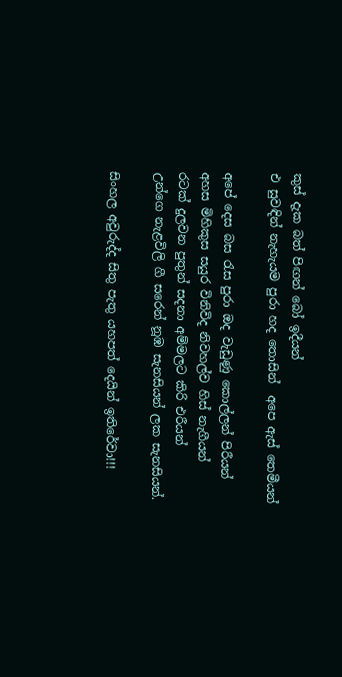කුස් දැක බත් පිඟන් බෝ ඉදීයන්
එ සුවඳින් නැහැයම පුරා හද තොසින්  අපෙ ඇස් තෙමීයන්

අපේ දෙස බස රැස පුරා ඔද වැඩුණු කොල්ලන් පිරීයන්
අහස මිහිකුස සයුර විනිවිද නිවහල්ව හිස් නැගීයන්
රටක් දුලවන පුතුන් සදනා අම්මලට කිරි එරීයන්
උන්ගෙ නැළවිලි ගී සරෙන් නූඹ සැනසියන් ලක සැනසියන්.

සිංහල අවුරුද්ද සිතු පැතු යහපත් දෙයින් ඉතිරේවා!!!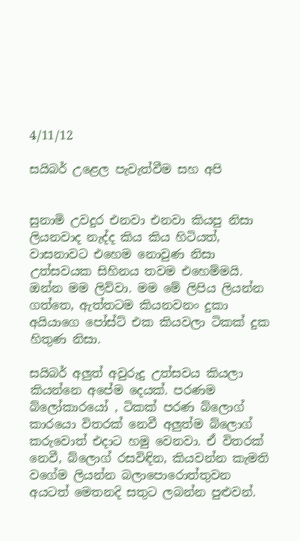4/11/12

සයිබර් උළෙල පැවැත්වීම සහ අපි


සුනාමි උවදුර එනවා එනවා කියපු නිසා ලියනවාද නැද්ද කිය කිය හිටියත්, වාසනාවට එහෙම නොවුණ නිසා උත්සවයක සිහිනය තවම එහෙම්මයි. ඔන්න මම ලිව්වා. මම මේ ලිපිය ලියන්න ගත්තෙ, ඇත්තටම කියනවනං දුකා අයියාගෙ පෝස්ට් එක කියවලා ටිකක් දුක හිතුණ නිසා.

සයිබර් අලුත් අවුරුදු උත්සවය කියලා කියන්නෙ අපේම දෙයක්. පරණම බ්ලෝකාරයෝ , ටිකක් පරණ බ්ලොග් කාරයො විතරක් නෙවී අලුත්ම බ්ලොග් කරුවොත් එදාට හමු වෙනවා. ඒ විතරක් නෙවී, බ්ලොග් රසවිඳින, කියවන්න කැමති වගේම ලියන්න බලාපොරොත්තුවන අයටත් මෙතනදි සතුට ලබන්න පුළුවන්.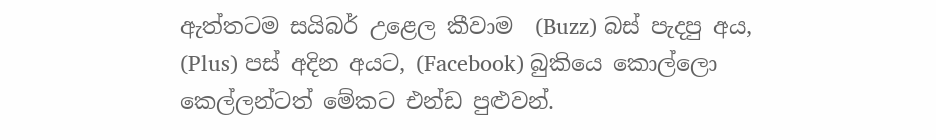ඇත්තටම සයිබර් උළෙල කීවාම  (Buzz) බස් පැදපු අය, (Plus) පස් අදින අයට, (Facebook) බුකියෙ කොල්ලො කෙල්ලන්ටත් මේකට එන්ඩ පුළුවන්.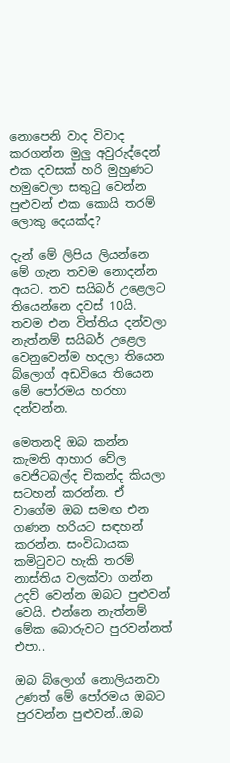නොපෙනි වාද විවාද කරගන්න මුලු අවුරුද්දෙන් එක දවසක් හරි මුහුණට හමුවෙලා සතුටු වෙන්න පුළුවන් එක කොයි තරම් ලොකු දෙයක්ද?

දැන් මේ ලිපිය ලියන්නෙ මේ ගැන තවම නොදන්න අයට. තව සයිබර් උළෙලට තියෙන්නෙ දවස් 10යි. තවම එන විත්තිය දන්වලා නැත්නම් සයිබර් උළෙල වෙනුවෙන්ම හදලා තියෙන බ්ලොග් අඩවියෙ තියෙන මේ පෝරමය හරහා දන්වන්න.

මෙතනදි ඔබ කන්න කැමති ආහාර වේල වෙජිටබල්ද චිකන්ද කියලා සටහන් කරන්න. ඒ වාගේම ඔබ සමඟ එන ගණන හරියට සඳහන් කරන්න. සංවිධායක කමිටුවට හැකි තරම් නාස්තිය වලක්වා ගන්න උදව් වෙන්න ඔබට පුළුවන් වෙයි. එන්නෙ නැත්නම් මේක බොරුවට පුරවන්නත් එපා..

ඔබ බ්ලොග් නොලියනවා උණත් මේ පෝරමය ඔබට පුරවන්න පුළුවන්..ඔබ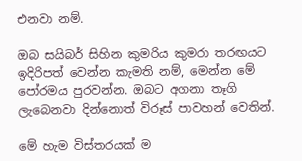එනවා නම්.

ඔබ සයිබර් සිහින කුමරිය කුමරා තරඟයට ඉදිරිපත් වෙන්න කැමති නම්, මෙන්න මේ පෝරමය පුරවන්න. ඔබට අගනා තෑගි ලැබෙනවා දින්නොත් විරූස් පාවහන් වෙතින්.

මේ හැම විස්තරයක් ම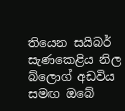තියෙන සයිබර් සැණකෙළිය නිල බ්ලොග් අඩවිය සමඟ ඔබේ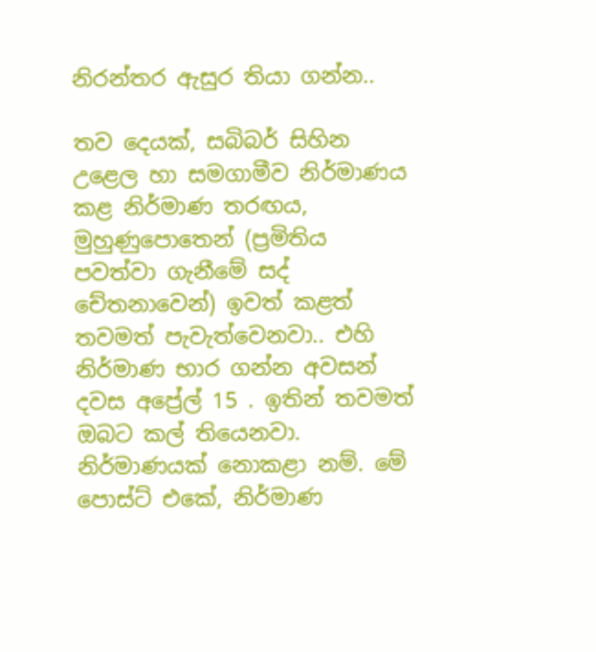නිරන්තර ඇසුර තියා ගන්න..

තව දෙයක්, සබිබර් සිහින උළෙල හා සමගාමීව නිර්මාණය කළ නිර්මාණ තරඟය, මුහුණුපොතෙන් (ප්‍රමිතිය පවත්වා ගැනීමේ සද් චේතනාවෙන්) ඉවත් කළත් තවමත් පැවැත්වෙනවා.. එහි නිර්මාණ භාර ගන්න අවසන් දවස අප්‍රේල් 15 . ඉතින් තවමත් ඔබට කල් තියෙනවා. නිර්මාණයක් නොකළා නම්. මේ පොස්ට් එකේ, නිර්මාණ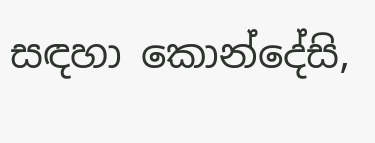සඳහා කොන්දේසි,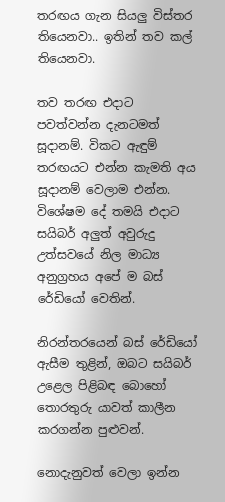තරඟය ගැන සියලු විස්තර තියෙනවා.. ඉතින් තව කල් තියෙනවා.

තව තරඟ එදාට පවත්වන්න දැනටමත් සූදානම්. විකට ඇඳුම් තරඟයට එන්න කැමති අය සූදානම් වෙලාම එන්න. විශේෂම දේ තමයි එදාට සයිබර් අලුත් අවුරුදු උත්සවයේ නිල මාධ්‍ය අනුග්‍රහය අපේ ම බස් රේඩියෝ වෙතින්.

නිරන්තරයෙන් බස් රේඩියෝ ඇසීම තුළින්, ඔබට සයිබර් උළෙල පිළිබඳ බොහෝ තොරතුරු යාවත් කාලීන කරගන්න පුළුවන්.

නොදැනුවත් වෙලා ඉන්න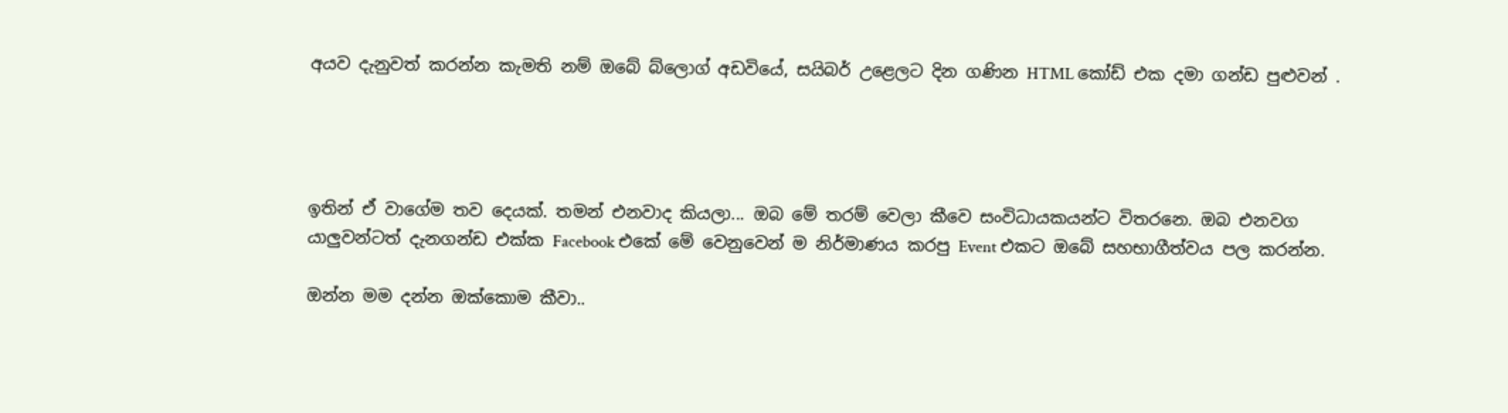අයව දැනුවත් කරන්න කැමති නම් ඔබේ බ්ලොග් අඩවියේ, සයිබර් උළෙලට දින ගණින HTML කෝඩ් එක දමා ගන්ඩ පුළුවන් .




ඉතින් ඒ වාගේම තව දෙයක්. තමන් එනවාද කියලා... ඔබ මේ තරම් වෙලා කීවෙ සංවිධායකයන්ට විතරනෙ. ඔබ එනවග යාලුවන්ටත් දැනගන්ඩ එක්ක Facebook එකේ මේ වෙනුවෙන් ම නිර්මාණය කරපු Event එකට ඔබේ සහභාගීත්වය පල කරන්න.

ඔන්න මම දන්න ඔක්කොම කීවා..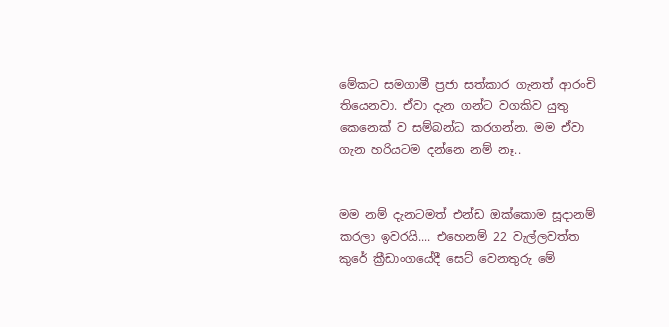මේකට සමගාමී ප්‍රජා සත්කාර ගැනත් ආරංචි තියෙනවා. ඒවා දැන ගන්ට වගකිව යුතු කෙනෙක් ව සම්බන්ධ කරගන්න. මම ඒවා ගැන හරියටම දන්නෙ නම් නෑ..


මම නම් දැනටමත් එන්ඩ ඔක්කොම සූදානම් කරලා ඉවරයි.... එහෙනම් 22 වැල්ලවත්ත කුරේ ක්‍රීඩාංගයේදී සෙට් වෙනතුරු මේ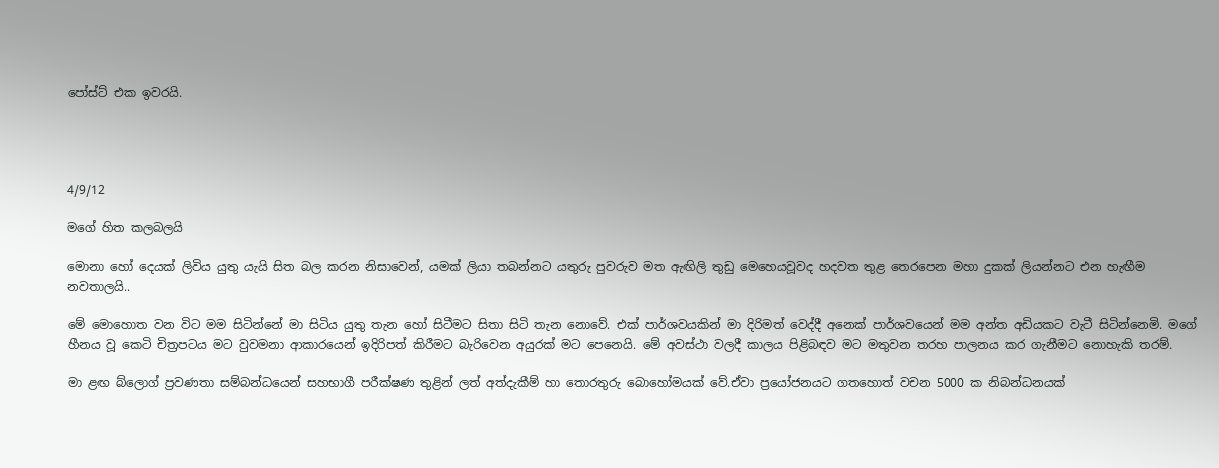පෝස්ට් එක ඉවරයි.




4/9/12

මගේ හිත කලබලයි

මොනා හෝ දෙයක් ලිවිය යුතු යැයි සිත බල කරන නිසාවෙන්, යමක් ලියා තබන්නට යතුරු පුවරුව මත ඇඟිලි තුඩු මෙහෙයවූවද හදවත තුළ තෙරපෙන මහා දුකක් ලියන්නට එන හැඟීම නවතාලයි..

මේ මොහොත වන විට මම සිටින්නේ මා සිටිය යුතු තැන හෝ සිටීමට සිතා සිටි තැන නොවේ. එක් පාර්ශවයකින් මා දිරිමත් වෙද්දී අනෙක් පාර්ශවයෙන් මම අන්ත අඩියකට වැටී සිටින්නෙමි. මගේ හීනය වූ කෙටි චිත්‍රපටය මට වුවමනා ආකාරයෙන් ඉදිරිපත් කිරීමට බැරිවෙන අයුරක් මට පෙනෙයි. මේ අවස්ථා වලදී කාලය පිළිබඳව මට මතුවන තරහ පාලනය කර ගැනීමට නොහැකි තරම්.

මා ළඟ බ්ලොග් ප්‍රවණතා සම්බන්ධයෙන් සහභාගී පරීක්ෂණ තුළින් ලත් අත්දැකීම් හා තොරතුරු බොහෝමයක් වේ.ඒවා ප්‍රයෝජනයට ගතහොත් වචන 5000 ක නිබන්ධනයක්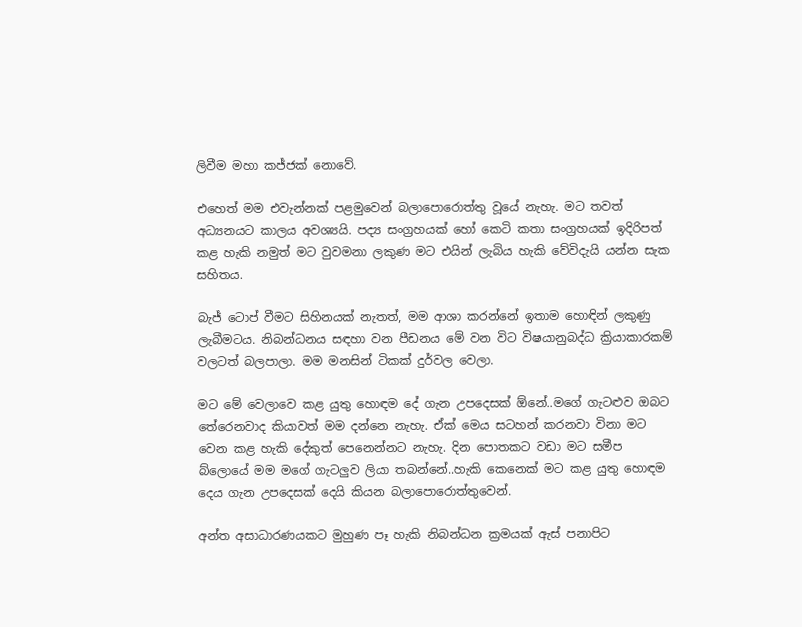ලිවීම මහා කජ්ජක් නොවේ.

එහෙත් මම එවැන්නක් පළමුවෙන් බලාපොරොත්තු වූයේ නැහැ. මට තවත් අධ්‍යනයට කාලය අවශ්‍යයි. පද්‍ය සංග්‍රහයක් හෝ කෙටි කතා සංග්‍රහයක් ඉදිරිපත් කළ හැකි නමුත් මට වුවමනා ලකුණ මට එයින් ලැබිය හැකි වේවිදැයි යන්න සැක සහිතය.

බැජ් ටොප් වීමට සිහිනයක් නැතත්, මම ආශා කරන්නේ ඉතාම හොඳින් ලකුණු ලැබීමටය. නිබන්ධනය සඳහා වන පීඩනය මේ වන විට විෂයානුබද්ධ ක්‍රියාකාරකම් වලටත් බලපාලා. මම මනසින් ටිකක් දුර්වල වෙලා.

මට මේ වෙලාවෙ කළ යුතු හොඳම දේ ගැන උපදෙසක් ඕනේ..මගේ ගැටළුව ඔබට තේරෙනවාද කියාවත් මම දන්නෙ නැහැ. ඒක් මෙය සටහන් කරනවා විනා මට වෙන කළ හැකි දේකුත් පෙනෙන්නට නැහැ. දින පොතකට වඩා මට සමීප බ්ලොයේ මම මගේ ගැටලුව ලියා තබන්නේ..හැකි කෙනෙක් මට කළ යුතු හොඳම දෙය ගැන උපදෙසක් දෙයි කියන බලාපොරොත්තුවෙන්.

අන්ත අසාධාරණයකට මුහුණ පෑ හැකි නිබන්ධන ක්‍රමයක් ඇස් පනාපිට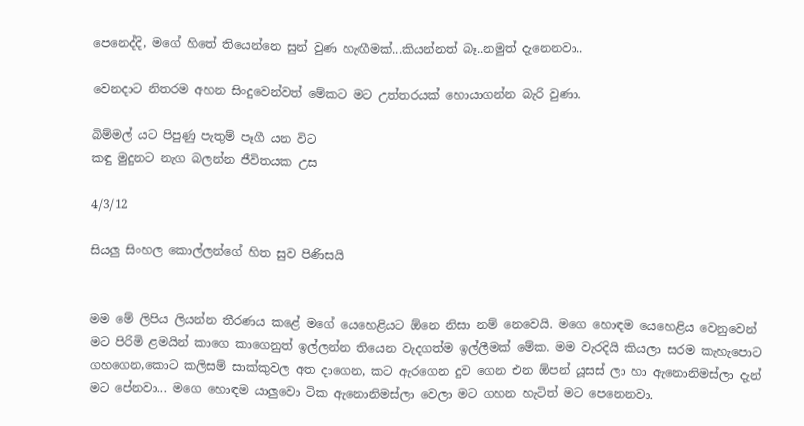පෙනෙද්දි, මගේ හිතේ තියෙන්නෙ සුන් වුණ හැඟීමක්...කියන්නත් බෑ..නමුත් දැනෙනවා..

වෙනදාට නිතරම අහන සිංදුවෙන්වත් මේකට මට උත්තරයක් හොයාගන්න බැරි වුණා.

බිම්මල් යට පිපුණු පැතුම් පෑගී යන විට
කඳු මුදුනට නැග බලන්න ජීවිතයක උස

4/3/12

සියලු සිංහල කොල්ලන්ගේ හිත සුව පිණිසයි


මම මේ ලිපිය ලියන්න තීරණය කළේ මගේ යෙහෙළියට ඕනෙ නිසා නම් නෙවෙයි. මගෙ හොඳම යෙහෙළිය වෙනුවෙන් මට පිරිමි ළමයින් කාගෙ කාගෙනුත් ඉල්ලන්න තියෙන වැදගත්ම ඉල්ලීමක් මේක. මම වැරදියි කියලා සරම කැහැපොට ගහගෙන,කොට කලිසම් සාක්කුවල අත දාගෙන, කට ඇරගෙන දුව ගෙන එන ඕපන් යූසස් ලා හා ඇනොනිමස්ලා දැන් මට පේනවා... මගෙ හොඳම යාලුවො ටික ඇනොනිමස්ලා වෙලා මට ගහන හැටිත් මට පෙනෙනවා.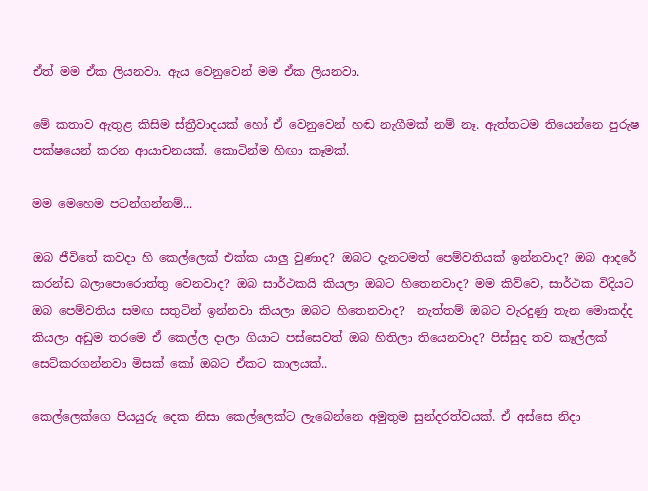ඒත් මම ඒක ලියනවා. ඇය වෙනුවෙන් මම ඒක ලියනවා.

මේ කතාව ඇතුළ කිසිම ස්ත්‍රීවාදයක් හෝ ඒ වෙනුවෙන් හඬ නැගීමක් නම් නෑ. ඇත්තටම තියෙන්නෙ පුරුෂ පක්ෂයෙන් කරන ආයාචනයක්. කොටින්ම හිඟා කෑමක්.

මම මෙහෙම පටන්ගන්නම්...

ඔබ ජීවිතේ කවදා හි කෙල්ලෙක් එක්ක යාලු වුණාද? ඔබට දැනටමත් පෙම්වතියක් ඉන්නවාද? ඔබ ආදරේ කරන්ඩ බලාපොරොත්තු වෙනවාද? ඔබ සාර්ථකයි කියලා ඔබට හිතෙනවාද? මම කිව්වෙ, සාර්ථක විදියට ඔබ පෙම්වතිය සමඟ සතුටින් ඉන්නවා කියලා ඔබට හිතෙනවාද?  නැත්තම් ඔබට වැරදුණු තැන මොකද්ද කියලා අඩුම තරමෙ ඒ කෙල්ල දාලා ගියාට පස්සෙවත් ඔබ හිතිලා තියෙනවාද? පිස්සුද තව කෑල්ලක් සෙට්කරගන්නවා මිසක් කෝ ඔබට ඒකට කාලයක්..

කෙල්ලෙක්ගෙ පියයුරු දෙක නිසා කෙල්ලෙක්ට ලැබෙන්නෙ අමුතුම සුන්දරත්වයක්. ඒ අස්සෙ නිදා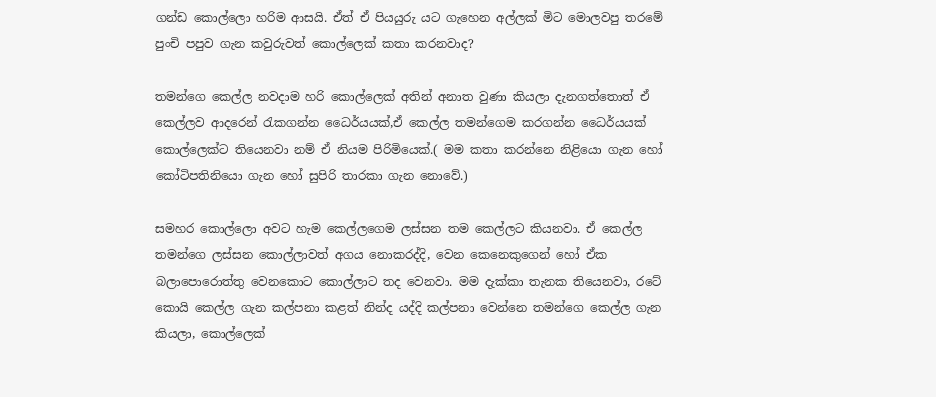ගන්ඩ කොල්ලො හරිම ආසයි. ඒත් ඒ පියයුරු යට ගැහෙන අල්ලක් මිට මොලවපු තරමේ පුංචි පපුව ගැන කවුරුවත් කොල්ලෙක් කතා කරනවාද?

තමන්ගෙ කෙල්ල නවදාම හරි කොල්ලෙක් අතින් අනාත වුණා කියලා දැනගත්තොත් ඒ කෙල්ලව ආදරෙන් රැකගන්න ධෛර්යයක්,ඒ කෙල්ල තමන්ගෙම කරගන්න ධෛර්යයක් කොල්ලෙක්ට තියෙනවා නම් ඒ නියම පිරිමියෙක්.( මම කතා කරන්නෙ නිළියො ගැන හෝ කෝටිපතිනියො ගැන හෝ සුපිරි තාරකා ගැන නොවේ.)

සමහර කොල්ලො අවට හැම කෙල්ලගෙම ලස්සන තම කෙල්ලට කියනවා. ඒ කෙල්ල තමන්ගෙ ලස්සන කොල්ලාවත් අගය නොකරද්දි, වෙන කෙනෙකුගෙන් හෝ ඒක බලාපොරොත්තු වෙනකොට කොල්ලාට තද වෙනවා. මම දැක්කා තැනක තියෙනවා, රටේ කොයි කෙල්ල ගැන කල්පනා කළත් නින්ද යද්දි කල්පනා වෙන්නෙ තමන්ගෙ කෙල්ල ගැන කියලා, කොල්ලෙක්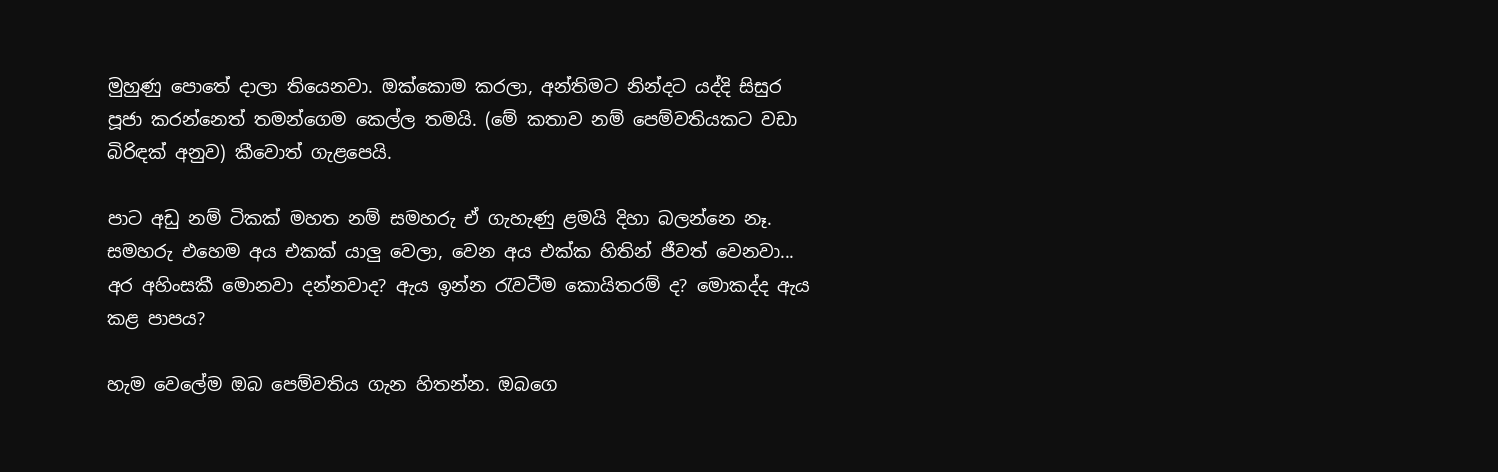මුහුණු පොතේ දාලා තියෙනවා. ඔක්කොම කරලා, අන්තිමට නින්දට යද්දි සිසුර පූජා කරන්නෙත් තමන්ගෙම කෙල්ල තමයි. (මේ කතාව නම් පෙම්වතියකට වඩා බිරිඳක් අනුව) කීවොත් ගැළපෙයි.

පාට අඩු නම් ටිකක් මහත නම් සමහරු ඒ ගැහැණු ළමයි දිහා බලන්නෙ නෑ. සමහරු එහෙම අය එකක් යාලු වෙලා, වෙන අය එක්ක හිතින් ජීවත් වෙනවා... අර අහිංසකී මොනවා දන්නවාද? ඇය ඉන්න රැවටීම කොයිතරම් ද? මොකද්ද ඇය කළ පාපය?

හැම වෙලේම ඔබ පෙම්වතිය ගැන හිතන්න. ඔබගෙ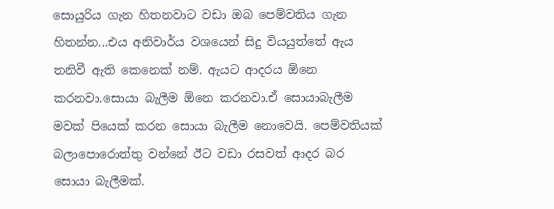සොයුරිය ගැන හිතනවාට වඩා ඔබ පෙම්වතිය ගැන හිතන්න...එය අනිවාර්ය වශයෙන් සිදු වියයුත්තේ ඇය තනිවී ඇති කෙනෙක් නම්. ඇයට ආදරය ඕනෙ කරනවා.සොයා බැලීම ඕනෙ කරනවා.ඒ සොයාබැලීම මවක් පියෙක් කරන සොයා බැලීම නොවෙයි. පෙම්වතියක් බලාපොරොත්තු වන්නේ ඊට වඩා රසවත් ආදර බර සොයා බැලීමක්.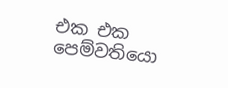එක එක පෙම්වතියො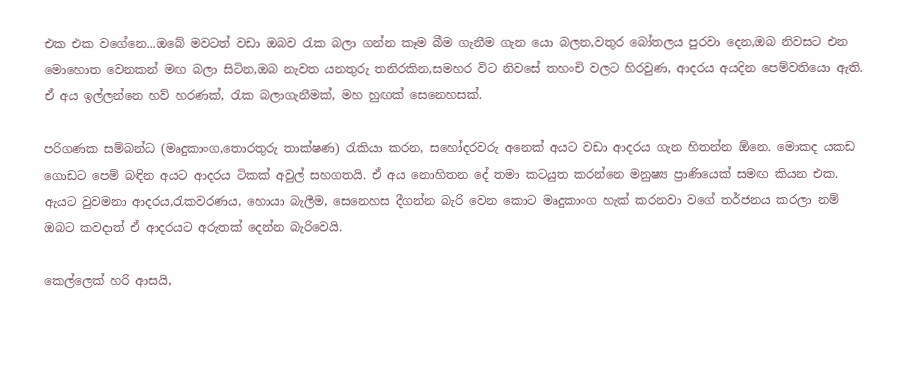එක එක වගේනෙ...ඔබේ මවටත් වඩා ඔබව රැක බලා ගන්න කෑම බීම ගැනීම ගැන යො බලන,වතුර බෝතලය පුරවා දෙන,ඔබ නිවසට එන මොහොත වෙනකන් මඟ බලා සිටින,ඔබ නැවත යනතුරු තනිරකින,සමහර විට නිවසේ තහංචි වලට හිරවුණ, ආදරය අයදින පෙම්වතියො ඇති. ඒ අය ඉල්ලන්නෙ හව් හරණක්, රැක බලාගැනීමක්, මහ හුඟක් සෙනෙහසක්.

පරිගණක සම්බන්ධ (මෘදුකාංග,තොරතුරු තාක්ෂණ) රැකියා කරන, සහෝදරවරු අනෙක් අයට වඩා ආදරය ගැන හිතන්න ඕනෙ. මොකද යකඩ ගොඩට පෙම් බඳින අයට ආදරය ටිකක් අවුල් සහගතයි. ඒ අය නොහිතන දේ තමා කටයුත කරන්නෙ මනුෂ්‍ය ප්‍රාණියෙක් සමඟ කියන එක. ඇයට වුවමනා ආදරය,රැකවරණය, හොයා බැලීම, සෙනෙහස දීගන්න බැරි වෙන කොට මෘදුකාංග හැක් කරනවා වගේ තර්ජනය කරලා නම් ඔබට කවදාත් ඒ ආදරයට අරුතක් දෙන්න බැරිවෙයි.

කෙල්ලෙක් හරි ආසයි,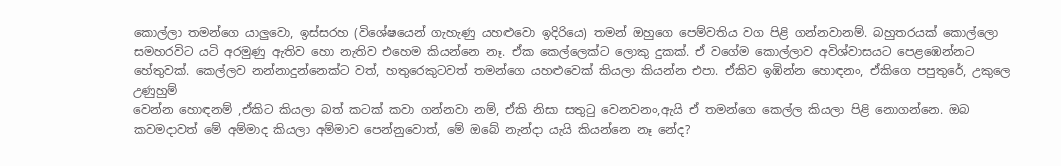කොල්ලා තමන්ගෙ යාලුවො, ඉස්සරහ (විශේෂයෙන් ගැහැණු යහළුවො ඉදිරියෙ) තමන් ඔහුගෙ පෙම්වතිය වග පිළි ගන්නවානම්. බහුතරයක් කොල්ලො සමහරවිට යටි අරමුණු ඇතිව හො නැතිව එහෙම කියන්නෙ නෑ. ඒක කෙල්ලෙක්ට ලොකු දුකක්. ඒ වගේම කොල්ලාව අවිශ්වාසයට පෙළඹෙන්නට හේතුවක්. කෙල්ලව නන්නාදුන්නෙක්ට වත්, හතුරෙකුටවත් තමන්ගෙ යහළුවෙක් කියලා කියන්න එපා. ඒකිව ඉඹින්න හොඳනං, ඒකිගෙ පපුතුරේ, උකුලෙ උණුහුම්
වෙන්න හොඳනම් ,ඒකිට කියලා බත් කටක් කවා ගන්නවා නම්, ඒකි නිසා සතුටු වෙනවනං,ඇයි ඒ තමන්ගෙ කෙල්ල කියලා පිළි නොගන්නෙ. ඔබ කවමදාවත් මේ අම්මාද කියලා අම්මාව පෙන්නුවොත්, මේ ඔබේ නැන්දා යැයි කියන්නෙ නෑ නේද?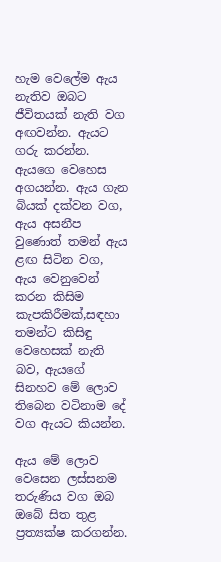හැම වෙලේම ඇය නැතිව ඔබට ජීවිතයක් නැති වග අඟවන්න. ඇයට ගරු කරන්න. ඇයගෙ වෙහෙස අගයන්න. ඇය ගැන බියක් දක්වන වග, ඇය අසනීප වුණොත් තමන් ඇය ළඟ සිටින වග, ඇය වෙනුවෙන් කරන කිසිම කැපකිරීමක්,සඳහා තමන්ට කිසිඳු වෙහෙසක් නැති බව, ඇයගේ සිනහව මේ ලොව තිබෙන වටිනාම දේ වග ඇයට කියන්න.

ඇය මේ ලොව වෙසෙන ලස්සනම තරුණිය වග ඔබ ඔබේ සිත තුළ ප්‍රත්‍යක්ෂ කරගන්න.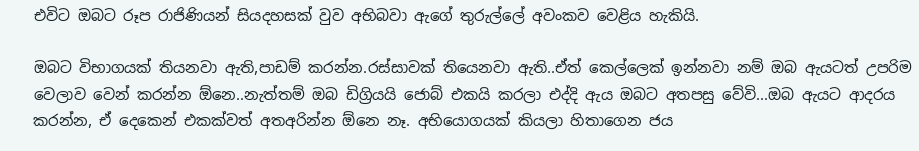එවිට ඔබට රූප රාජිණියන් සියදහසක් වුව අභිබවා ඇගේ තුරුල්ලේ අවංකව වෙළිය හැකියි.

ඔබට විභාගයක් තියනවා ඇති,පාඩම් කරන්න.රස්සාවක් තියෙනවා ඇති..ඒත් කෙල්ලෙක් ඉන්නවා නම් ඔබ ඇයටත් උපරිම වෙලාව වෙන් කරන්න ඕනෙ..නැත්තම් ඔබ ඩිග්‍රියයි ජොබ් එකයි කරලා එද්දි ඇය ඔබට අතපසු වේවි...ඔබ ඇයට ආදරය කරන්න, ඒ දෙකෙන් එකක්වත් අතඅරින්න ඕනෙ නෑ. අභියොගයක් කියලා හිතාගෙන ජය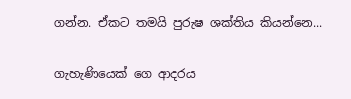ගන්න. ඒකට තමයි පුරුෂ ශක්තිය කියන්නෙ...


ගැහැණියෙක් ගෙ ආදරය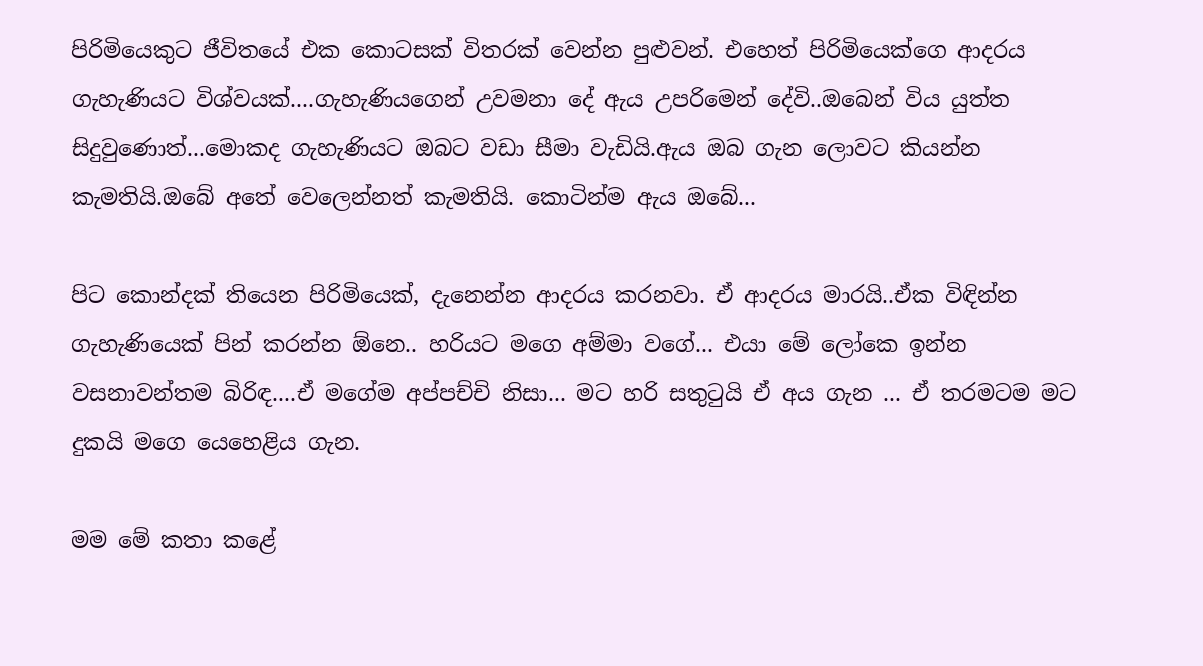පිරිමියෙකුට ජීවිතයේ එක කොටසක් විතරක් වෙන්න පුළුවන්. එහෙත් පිරිමියෙක්ගෙ ආදරය ගැහැණියට විශ්වයක්....ගැහැණියගෙන් උවමනා දේ ඇය උපරිමෙන් දේවි..ඔබෙන් විය යුත්ත සිදුවුණොත්...මොකද ගැහැණියට ඔබට වඩා සීමා වැඩියි.ඇය ඔබ ගැන ලොවට කියන්න කැමතියි.ඔබේ අතේ වෙලෙන්නත් කැමතියි. කොටින්ම ඇය ඔබේ...

පිට කොන්දක් තියෙන පිරිමියෙක්, දැනෙන්න ආදරය කරනවා. ඒ ආදරය මාරයි..ඒක විඳින්න ගැහැණියෙක් පින් කරන්න ඕනෙ.. හරියට මගෙ අම්මා වගේ... එයා මේ ලෝකෙ ඉන්න වසනාවන්තම බිරිඳ....ඒ මගේම අප්පච්චි නිසා... මට හරි සතුටුයි ඒ අය ගැන ... ඒ තරමටම මට දුකයි මගෙ යෙහෙළිය ගැන.

මම මේ කතා කළේ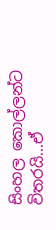සිංහල කොල්ලන්ට විතරයි...ඒ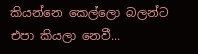කියන්නෙ කෙල්ලො බලන්ට එපා කියලා නෙවී...